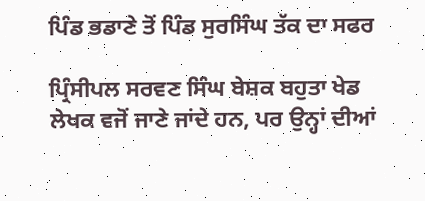ਪਿੰਡ ਭਡਾਣੇ ਤੋਂ ਪਿੰਡ ਸੁਰਸਿੰਘ ਤੱਕ ਦਾ ਸਫਰ

ਪ੍ਰਿੰਸੀਪਲ ਸਰਵਣ ਸਿੰਘ ਬੇਸ਼ਕ ਬਹੁਤਾ ਖੇਡ ਲੇਖਕ ਵਜੋਂ ਜਾਣੇ ਜਾਂਦੇ ਹਨ, ਪਰ ਉਨ੍ਹਾਂ ਦੀਆਂ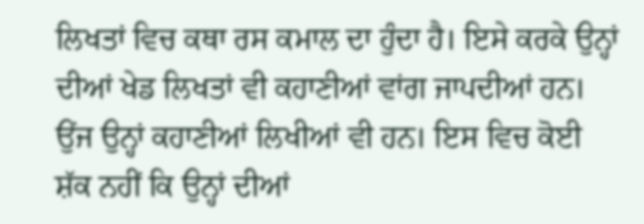ਲਿਖਤਾਂ ਵਿਚ ਕਥਾ ਰਸ ਕਮਾਲ ਦਾ ਹੁੰਦਾ ਹੈ। ਇਸੇ ਕਰਕੇ ਉਨ੍ਹਾਂ ਦੀਆਂ ਖੇਡ ਲਿਖਤਾਂ ਵੀ ਕਹਾਣੀਆਂ ਵਾਂਗ ਜਾਪਦੀਆਂ ਹਨ। ਉਂਜ ਉਨ੍ਹਾਂ ਕਹਾਣੀਆਂ ਲਿਖੀਆਂ ਵੀ ਹਨ। ਇਸ ਵਿਚ ਕੋਈ ਸ਼ੱਕ ਨਹੀਂ ਕਿ ਉਨ੍ਹਾਂ ਦੀਆਂ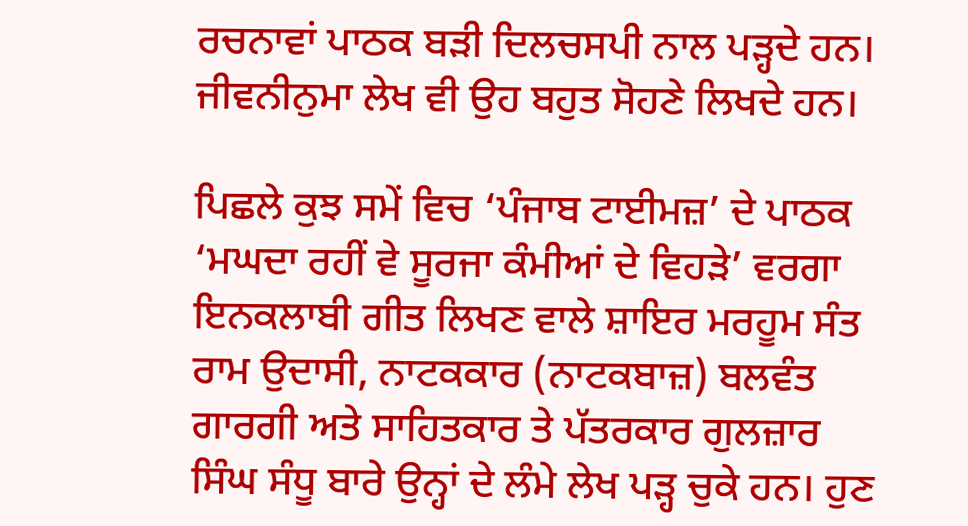ਰਚਨਾਵਾਂ ਪਾਠਕ ਬੜੀ ਦਿਲਚਸਪੀ ਨਾਲ ਪੜ੍ਹਦੇ ਹਨ। ਜੀਵਨੀਨੁਮਾ ਲੇਖ ਵੀ ਉਹ ਬਹੁਤ ਸੋਹਣੇ ਲਿਖਦੇ ਹਨ।

ਪਿਛਲੇ ਕੁਝ ਸਮੇਂ ਵਿਚ ‘ਪੰਜਾਬ ਟਾਈਮਜ਼’ ਦੇ ਪਾਠਕ ‘ਮਘਦਾ ਰਹੀਂ ਵੇ ਸੂਰਜਾ ਕੰਮੀਆਂ ਦੇ ਵਿਹੜੇ’ ਵਰਗਾ ਇਨਕਲਾਬੀ ਗੀਤ ਲਿਖਣ ਵਾਲੇ ਸ਼ਾਇਰ ਮਰਹੂਮ ਸੰਤ ਰਾਮ ਉਦਾਸੀ, ਨਾਟਕਕਾਰ (ਨਾਟਕਬਾਜ਼) ਬਲਵੰਤ ਗਾਰਗੀ ਅਤੇ ਸਾਹਿਤਕਾਰ ਤੇ ਪੱਤਰਕਾਰ ਗੁਲਜ਼ਾਰ ਸਿੰਘ ਸੰਧੂ ਬਾਰੇ ਉਨ੍ਹਾਂ ਦੇ ਲੰਮੇ ਲੇਖ ਪੜ੍ਹ ਚੁਕੇ ਹਨ। ਹੁਣ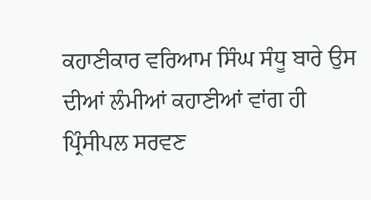ਕਹਾਣੀਕਾਰ ਵਰਿਆਮ ਸਿੰਘ ਸੰਧੂ ਬਾਰੇ ਉਸ ਦੀਆਂ ਲੰਮੀਆਂ ਕਹਾਣੀਆਂ ਵਾਂਗ ਹੀ ਪ੍ਰਿੰਸੀਪਲ ਸਰਵਣ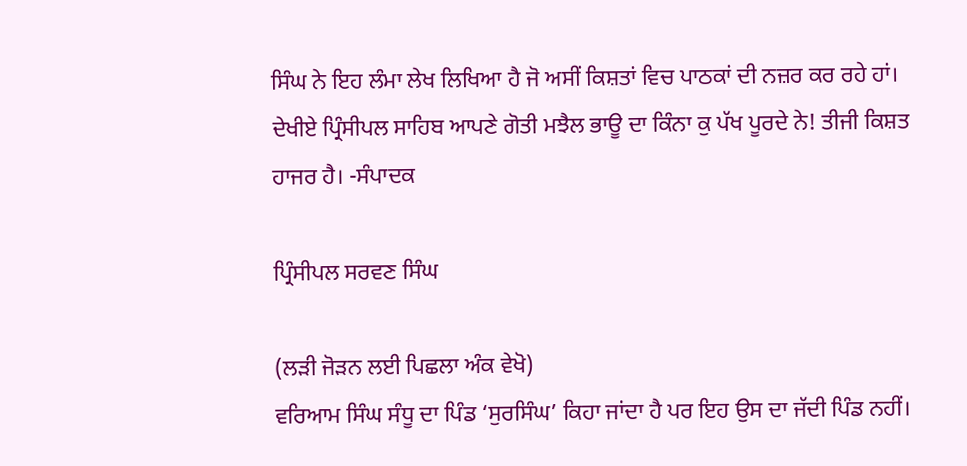ਸਿੰਘ ਨੇ ਇਹ ਲੰਮਾ ਲੇਖ ਲਿਖਿਆ ਹੈ ਜੋ ਅਸੀਂ ਕਿਸ਼ਤਾਂ ਵਿਚ ਪਾਠਕਾਂ ਦੀ ਨਜ਼ਰ ਕਰ ਰਹੇ ਹਾਂ। ਦੇਖੀਏ ਪ੍ਰਿੰਸੀਪਲ ਸਾਹਿਬ ਆਪਣੇ ਗੋਤੀ ਮਝੈਲ ਭਾਊ ਦਾ ਕਿੰਨਾ ਕੁ ਪੱਖ ਪੂਰਦੇ ਨੇ! ਤੀਜੀ ਕਿਸ਼ਤ ਹਾਜਰ ਹੈ। -ਸੰਪਾਦਕ

ਪ੍ਰਿੰਸੀਪਲ ਸਰਵਣ ਸਿੰਘ

(ਲੜੀ ਜੋੜਨ ਲਈ ਪਿਛਲਾ ਅੰਕ ਵੇਖੋ)
ਵਰਿਆਮ ਸਿੰਘ ਸੰਧੂ ਦਾ ਪਿੰਡ ‘ਸੁਰਸਿੰਘ’ ਕਿਹਾ ਜਾਂਦਾ ਹੈ ਪਰ ਇਹ ਉਸ ਦਾ ਜੱਦੀ ਪਿੰਡ ਨਹੀਂ।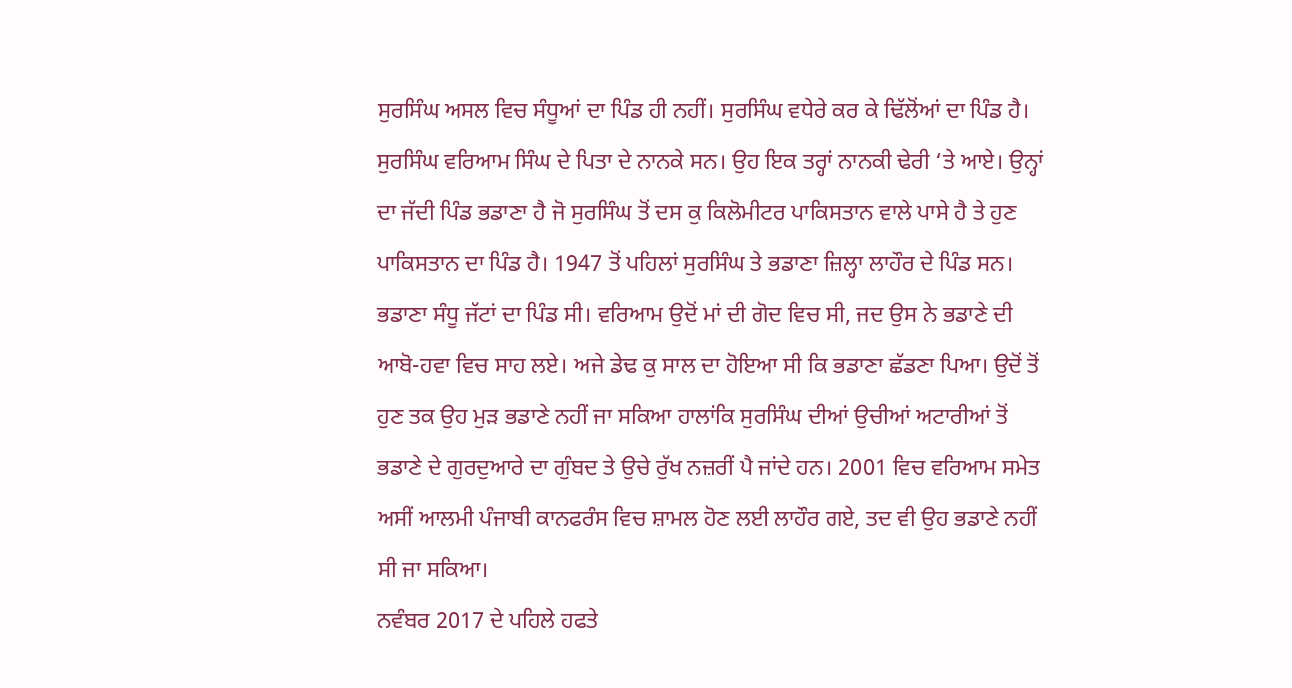ਸੁਰਸਿੰਘ ਅਸਲ ਵਿਚ ਸੰਧੂਆਂ ਦਾ ਪਿੰਡ ਹੀ ਨਹੀਂ। ਸੁਰਸਿੰਘ ਵਧੇਰੇ ਕਰ ਕੇ ਢਿੱਲੋਂਆਂ ਦਾ ਪਿੰਡ ਹੈ। ਸੁਰਸਿੰਘ ਵਰਿਆਮ ਸਿੰਘ ਦੇ ਪਿਤਾ ਦੇ ਨਾਨਕੇ ਸਨ। ਉਹ ਇਕ ਤਰ੍ਹਾਂ ਨਾਨਕੀ ਢੇਰੀ ‘ਤੇ ਆਏ। ਉਨ੍ਹਾਂ ਦਾ ਜੱਦੀ ਪਿੰਡ ਭਡਾਣਾ ਹੈ ਜੋ ਸੁਰਸਿੰਘ ਤੋਂ ਦਸ ਕੁ ਕਿਲੋਮੀਟਰ ਪਾਕਿਸਤਾਨ ਵਾਲੇ ਪਾਸੇ ਹੈ ਤੇ ਹੁਣ ਪਾਕਿਸਤਾਨ ਦਾ ਪਿੰਡ ਹੈ। 1947 ਤੋਂ ਪਹਿਲਾਂ ਸੁਰਸਿੰਘ ਤੇ ਭਡਾਣਾ ਜ਼ਿਲ੍ਹਾ ਲਾਹੌਰ ਦੇ ਪਿੰਡ ਸਨ। ਭਡਾਣਾ ਸੰਧੂ ਜੱਟਾਂ ਦਾ ਪਿੰਡ ਸੀ। ਵਰਿਆਮ ਉਦੋਂ ਮਾਂ ਦੀ ਗੋਦ ਵਿਚ ਸੀ, ਜਦ ਉਸ ਨੇ ਭਡਾਣੇ ਦੀ ਆਬੋ-ਹਵਾ ਵਿਚ ਸਾਹ ਲਏ। ਅਜੇ ਡੇਢ ਕੁ ਸਾਲ ਦਾ ਹੋਇਆ ਸੀ ਕਿ ਭਡਾਣਾ ਛੱਡਣਾ ਪਿਆ। ਉਦੋਂ ਤੋਂ ਹੁਣ ਤਕ ਉਹ ਮੁੜ ਭਡਾਣੇ ਨਹੀਂ ਜਾ ਸਕਿਆ ਹਾਲਾਂਕਿ ਸੁਰਸਿੰਘ ਦੀਆਂ ਉਚੀਆਂ ਅਟਾਰੀਆਂ ਤੋਂ ਭਡਾਣੇ ਦੇ ਗੁਰਦੁਆਰੇ ਦਾ ਗੁੰਬਦ ਤੇ ਉਚੇ ਰੁੱਖ ਨਜ਼ਰੀਂ ਪੈ ਜਾਂਦੇ ਹਨ। 2001 ਵਿਚ ਵਰਿਆਮ ਸਮੇਤ ਅਸੀਂ ਆਲਮੀ ਪੰਜਾਬੀ ਕਾਨਫਰੰਸ ਵਿਚ ਸ਼ਾਮਲ ਹੋਣ ਲਈ ਲਾਹੌਰ ਗਏ, ਤਦ ਵੀ ਉਹ ਭਡਾਣੇ ਨਹੀਂ ਸੀ ਜਾ ਸਕਿਆ।
ਨਵੰਬਰ 2017 ਦੇ ਪਹਿਲੇ ਹਫਤੇ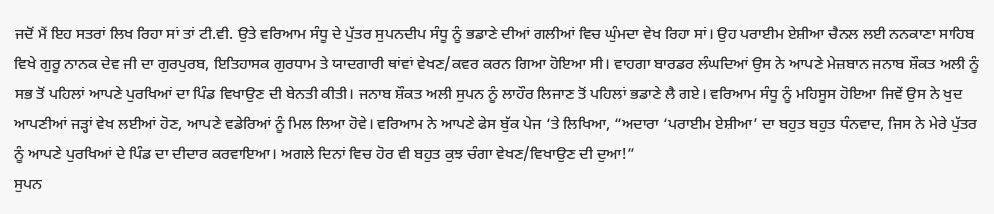ਜਦੋਂ ਮੈਂ ਇਹ ਸਤਰਾਂ ਲਿਖ ਰਿਹਾ ਸਾਂ ਤਾਂ ਟੀ.ਵੀ. ਉਤੇ ਵਰਿਆਮ ਸੰਧੂ ਦੇ ਪੁੱਤਰ ਸੁਪਨਦੀਪ ਸੰਧੂ ਨੂੰ ਭਡਾਣੇ ਦੀਆਂ ਗਲੀਆਂ ਵਿਚ ਘੁੰਮਦਾ ਵੇਖ ਰਿਹਾ ਸਾਂ। ਉਹ ਪਰਾਈਮ ਏਸ਼ੀਆ ਚੈਨਲ ਲਈ ਨਨਕਾਣਾ ਸਾਹਿਬ ਵਿਖੇ ਗੁਰੂ ਨਾਨਕ ਦੇਵ ਜੀ ਦਾ ਗੁਰਪੁਰਬ, ਇਤਿਹਾਸਕ ਗੁਰਧਾਮ ਤੇ ਯਾਦਗਾਰੀ ਥਾਂਵਾਂ ਵੇਖਣ/ਕਵਰ ਕਰਨ ਗਿਆ ਹੋਇਆ ਸੀ। ਵਾਹਗਾ ਬਾਰਡਰ ਲੰਘਦਿਆਂ ਉਸ ਨੇ ਆਪਣੇ ਮੇਜ਼ਬਾਨ ਜਨਾਬ ਸ਼ੌਕਤ ਅਲੀ ਨੂੰ ਸਭ ਤੋਂ ਪਹਿਲਾਂ ਆਪਣੇ ਪੁਰਖਿਆਂ ਦਾ ਪਿੰਡ ਵਿਖਾਉਣ ਦੀ ਬੇਨਤੀ ਕੀਤੀ। ਜਨਾਬ ਸ਼ੌਕਤ ਅਲੀ ਸੁਪਨ ਨੂੰ ਲਾਹੌਰ ਲਿਜਾਣ ਤੋਂ ਪਹਿਲਾਂ ਭਡਾਣੇ ਲੈ ਗਏ। ਵਰਿਆਮ ਸੰਧੂ ਨੂੰ ਮਹਿਸੂਸ ਹੋਇਆ ਜਿਵੇਂ ਉਸ ਨੇ ਖੁਦ ਆਪਣੀਆਂ ਜੜ੍ਹਾਂ ਵੇਖ ਲਈਆਂ ਹੋਣ, ਆਪਣੇ ਵਡੇਰਿਆਂ ਨੂੰ ਮਿਲ ਲਿਆ ਹੋਵੇ। ਵਰਿਆਮ ਨੇ ਆਪਣੇ ਫੇਸ ਬੁੱਕ ਪੇਜ ‘ਤੇ ਲਿਖਿਆ, “ਅਦਾਰਾ ‘ਪਰਾਈਮ ਏਸ਼ੀਆ’ ਦਾ ਬਹੁਤ ਬਹੁਤ ਧੰਨਵਾਦ, ਜਿਸ ਨੇ ਮੇਰੇ ਪੁੱਤਰ ਨੂੰ ਆਪਣੇ ਪੁਰਖਿਆਂ ਦੇ ਪਿੰਡ ਦਾ ਦੀਦਾਰ ਕਰਵਾਇਆ। ਅਗਲੇ ਦਿਨਾਂ ਵਿਚ ਹੋਰ ਵੀ ਬਹੁਤ ਕੁਝ ਚੰਗਾ ਵੇਖਣ/ਵਿਖਾਉਣ ਦੀ ਦੁਆ!”
ਸੁਪਨ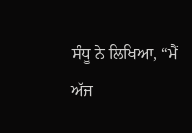ਸੰਧੂ ਨੇ ਲਿਖਿਆ, “ਮੈਂ ਅੱਜ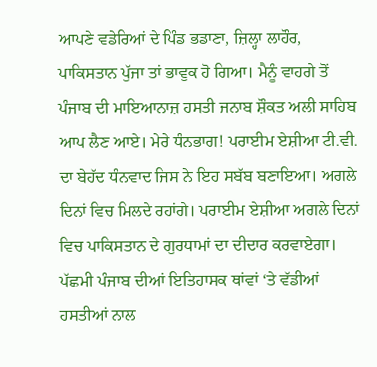ਆਪਣੇ ਵਡੇਰਿਆਂ ਦੇ ਪਿੰਡ ਭਡਾਣਾ, ਜ਼ਿਲ੍ਹਾ ਲਾਹੌਰ, ਪਾਕਿਸਤਾਨ ਪੁੱਜਾ ਤਾਂ ਭਾਵੁਕ ਹੋ ਗਿਆ। ਮੈਨੂੰ ਵਾਹਗੇ ਤੋਂ ਪੰਜਾਬ ਦੀ ਮਾਇਆਨਾਜ਼ ਹਸਤੀ ਜਨਾਬ ਸ਼ੌਕਤ ਅਲੀ ਸਾਹਿਬ ਆਪ ਲੈਣ ਆਏ। ਮੇਰੇ ਧੰਨਭਾਗ! ਪਰਾਈਮ ਏਸ਼ੀਆ ਟੀ.ਵੀ. ਦਾ ਬੇਹੱਦ ਧੰਨਵਾਦ ਜਿਸ ਨੇ ਇਹ ਸਬੱਬ ਬਣਾਇਆ। ਅਗਲੇ ਦਿਨਾਂ ਵਿਚ ਮਿਲਦੇ ਰਹਾਂਗੇ। ਪਰਾਈਮ ਏਸ਼ੀਆ ਅਗਲੇ ਦਿਨਾਂ ਵਿਚ ਪਾਕਿਸਤਾਨ ਦੇ ਗੁਰਧਾਮਾਂ ਦਾ ਦੀਦਾਰ ਕਰਵਾਏਗਾ। ਪੱਛਮੀ ਪੰਜਾਬ ਦੀਆਂ ਇਤਿਹਾਸਕ ਥਾਂਵਾਂ ‘ਤੇ ਵੱਡੀਆਂ ਹਸਤੀਆਂ ਨਾਲ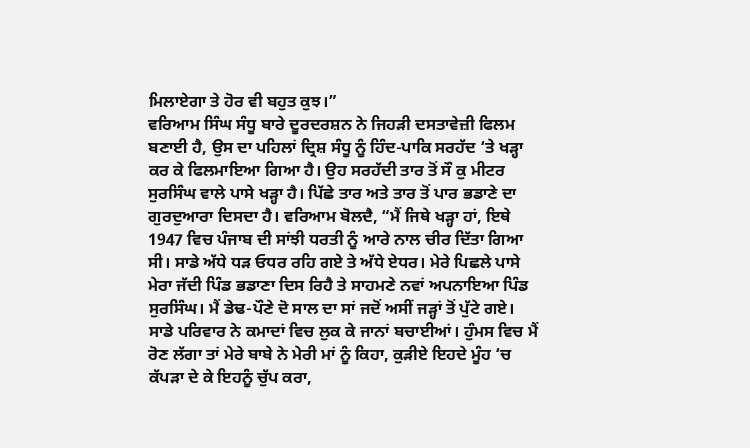ਮਿਲਾਏਗਾ ਤੇ ਹੋਰ ਵੀ ਬਹੁਤ ਕੁਝ।”
ਵਰਿਆਮ ਸਿੰਘ ਸੰਧੂ ਬਾਰੇ ਦੂਰਦਰਸ਼ਨ ਨੇ ਜਿਹੜੀ ਦਸਤਾਵੇਜ਼ੀ ਫਿਲਮ ਬਣਾਈ ਹੈ, ਉਸ ਦਾ ਪਹਿਲਾਂ ਦ੍ਰਿਸ਼ ਸੰਧੂ ਨੂੰ ਹਿੰਦ-ਪਾਕਿ ਸਰਹੱਦ ‘ਤੇ ਖੜ੍ਹਾ ਕਰ ਕੇ ਫਿਲਮਾਇਆ ਗਿਆ ਹੈ। ਉਹ ਸਰਹੱਦੀ ਤਾਰ ਤੋਂ ਸੌ ਕੁ ਮੀਟਰ ਸੁਰਸਿੰਘ ਵਾਲੇ ਪਾਸੇ ਖੜ੍ਹਾ ਹੈ। ਪਿੱਛੇ ਤਾਰ ਅਤੇ ਤਾਰ ਤੋਂ ਪਾਰ ਭਡਾਣੇ ਦਾ ਗੁਰਦੁਆਰਾ ਦਿਸਦਾ ਹੈ। ਵਰਿਆਮ ਬੋਲਦੈ, “ਮੈਂ ਜਿਥੇ ਖੜ੍ਹਾ ਹਾਂ, ਇਥੇ 1947 ਵਿਚ ਪੰਜਾਬ ਦੀ ਸਾਂਝੀ ਧਰਤੀ ਨੂੰ ਆਰੇ ਨਾਲ ਚੀਰ ਦਿੱਤਾ ਗਿਆ ਸੀ। ਸਾਡੇ ਅੱਧੇ ਧੜ ਓਧਰ ਰਹਿ ਗਏ ਤੇ ਅੱਧੇ ਏਧਰ। ਮੇਰੇ ਪਿਛਲੇ ਪਾਸੇ ਮੇਰਾ ਜੱਦੀ ਪਿੰਡ ਭਡਾਣਾ ਦਿਸ ਰਿਹੈ ਤੇ ਸਾਹਮਣੇ ਨਵਾਂ ਅਪਨਾਇਆ ਪਿੰਡ ਸੁਰਸਿੰਘ। ਮੈਂ ਡੇਢ-ਪੌਣੇ ਦੋ ਸਾਲ ਦਾ ਸਾਂ ਜਦੋਂ ਅਸੀਂ ਜੜ੍ਹਾਂ ਤੋਂ ਪੁੱਟੇ ਗਏ। ਸਾਡੇ ਪਰਿਵਾਰ ਨੇ ਕਮਾਦਾਂ ਵਿਚ ਲੁਕ ਕੇ ਜਾਨਾਂ ਬਚਾਈਆਂ। ਹੁੰਮਸ ਵਿਚ ਮੈਂ ਰੋਣ ਲੱਗਾ ਤਾਂ ਮੇਰੇ ਬਾਬੇ ਨੇ ਮੇਰੀ ਮਾਂ ਨੂੰ ਕਿਹਾ, ਕੁੜੀਏ ਇਹਦੇ ਮੂੰਹ ‘ਚ ਕੱਪੜਾ ਦੇ ਕੇ ਇਹਨੂੰ ਚੁੱਪ ਕਰਾ,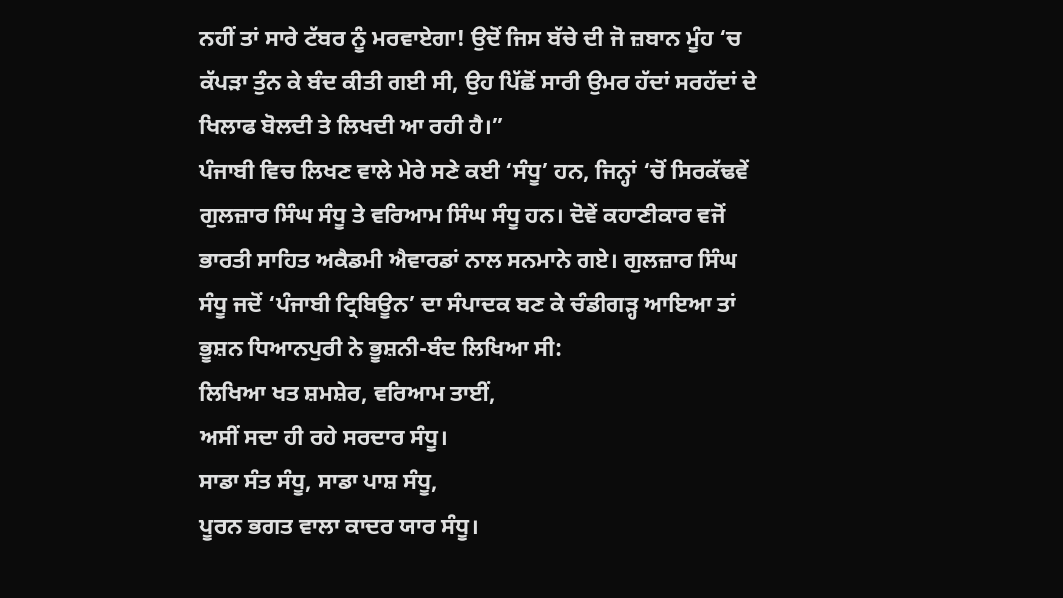ਨਹੀਂ ਤਾਂ ਸਾਰੇ ਟੱਬਰ ਨੂੰ ਮਰਵਾਏਗਾ! ਉਦੋਂ ਜਿਸ ਬੱਚੇ ਦੀ ਜੋ ਜ਼ਬਾਨ ਮੂੰਹ ‘ਚ ਕੱਪੜਾ ਤੁੰਨ ਕੇ ਬੰਦ ਕੀਤੀ ਗਈ ਸੀ, ਉਹ ਪਿੱਛੋਂ ਸਾਰੀ ਉਮਰ ਹੱਦਾਂ ਸਰਹੱਦਾਂ ਦੇ ਖਿਲਾਫ ਬੋਲਦੀ ਤੇ ਲਿਖਦੀ ਆ ਰਹੀ ਹੈ।”
ਪੰਜਾਬੀ ਵਿਚ ਲਿਖਣ ਵਾਲੇ ਮੇਰੇ ਸਣੇ ਕਈ ‘ਸੰਧੂ’ ਹਨ, ਜਿਨ੍ਹਾਂ ‘ਚੋਂ ਸਿਰਕੱਢਵੇਂ ਗੁਲਜ਼ਾਰ ਸਿੰਘ ਸੰਧੂ ਤੇ ਵਰਿਆਮ ਸਿੰਘ ਸੰਧੂ ਹਨ। ਦੋਵੇਂ ਕਹਾਣੀਕਾਰ ਵਜੋਂ ਭਾਰਤੀ ਸਾਹਿਤ ਅਕੈਡਮੀ ਐਵਾਰਡਾਂ ਨਾਲ ਸਨਮਾਨੇ ਗਏ। ਗੁਲਜ਼ਾਰ ਸਿੰਘ ਸੰਧੂ ਜਦੋਂ ‘ਪੰਜਾਬੀ ਟ੍ਰਿਬਿਊਨ’ ਦਾ ਸੰਪਾਦਕ ਬਣ ਕੇ ਚੰਡੀਗੜ੍ਹ ਆਇਆ ਤਾਂ ਭੂਸ਼ਨ ਧਿਆਨਪੁਰੀ ਨੇ ਭੂਸ਼ਨੀ-ਬੰਦ ਲਿਖਿਆ ਸੀ:
ਲਿਖਿਆ ਖਤ ਸ਼ਮਸ਼ੇਰ, ਵਰਿਆਮ ਤਾਈਂ,
ਅਸੀਂ ਸਦਾ ਹੀ ਰਹੇ ਸਰਦਾਰ ਸੰਧੂ।
ਸਾਡਾ ਸੰਤ ਸੰਧੂ, ਸਾਡਾ ਪਾਸ਼ ਸੰਧੂ,
ਪੂਰਨ ਭਗਤ ਵਾਲਾ ਕਾਦਰ ਯਾਰ ਸੰਧੂ।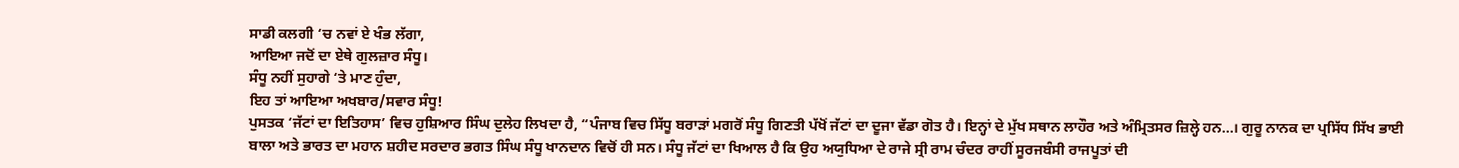ਸਾਡੀ ਕਲਗੀ ‘ਚ ਨਵਾਂ ਏ ਖੰਭ ਲੱਗਾ,
ਆਇਆ ਜਦੋਂ ਦਾ ਏਥੇ ਗੁਲਜ਼ਾਰ ਸੰਧੂ।
ਸੰਧੂ ਨਹੀਂ ਸੁਹਾਗੇ ‘ਤੇ ਮਾਣ ਹੁੰਦਾ,
ਇਹ ਤਾਂ ਆਇਆ ਅਖਬਾਰ/ਸਵਾਰ ਸੰਧੂ!
ਪੁਸਤਕ ‘ਜੱਟਾਂ ਦਾ ਇਤਿਹਾਸ’ ਵਿਚ ਹੁਸ਼ਿਆਰ ਸਿੰਘ ਦੁਲੇਹ ਲਿਖਦਾ ਹੈ, “ਪੰਜਾਬ ਵਿਚ ਸਿੱਧੂ ਬਰਾੜਾਂ ਮਗਰੋਂ ਸੰਧੂ ਗਿਣਤੀ ਪੱਖੋਂ ਜੱਟਾਂ ਦਾ ਦੂਜਾ ਵੱਡਾ ਗੋਤ ਹੈ। ਇਨ੍ਹਾਂ ਦੇ ਮੁੱਖ ਸਥਾਨ ਲਾਹੌਰ ਅਤੇ ਅੰਮ੍ਰਿਤਸਰ ਜ਼ਿਲ੍ਹੇ ਹਨ…। ਗੁਰੂ ਨਾਨਕ ਦਾ ਪ੍ਰਸਿੱਧ ਸਿੱਖ ਭਾਈ ਬਾਲਾ ਅਤੇ ਭਾਰਤ ਦਾ ਮਹਾਨ ਸ਼ਹੀਦ ਸਰਦਾਰ ਭਗਤ ਸਿੰਘ ਸੰਧੂ ਖਾਨਦਾਨ ਵਿਚੋਂ ਹੀ ਸਨ। ਸੰਧੂ ਜੱਟਾਂ ਦਾ ਖਿਆਲ ਹੈ ਕਿ ਉਹ ਅਯੁਧਿਆ ਦੇ ਰਾਜੇ ਸ੍ਰੀ ਰਾਮ ਚੰਦਰ ਰਾਹੀਂ ਸੂਰਜਬੰਸੀ ਰਾਜਪੂਤਾਂ ਦੀ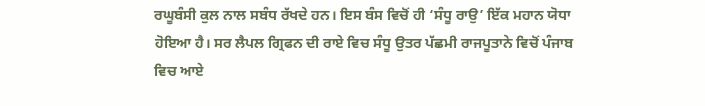ਰਘੂਬੰਸੀ ਕੁਲ ਨਾਲ ਸਬੰਧ ਰੱਖਦੇ ਹਨ। ਇਸ ਬੰਸ ਵਿਚੋਂ ਹੀ ‘ਸੰਧੂ ਰਾਉ’ ਇੱਕ ਮਹਾਨ ਯੋਧਾ ਹੋਇਆ ਹੈ। ਸਰ ਲੈਪਲ ਗ੍ਰਿਫਨ ਦੀ ਰਾਏ ਵਿਚ ਸੰਧੂ ਉਤਰ ਪੱਛਮੀ ਰਾਜਪੂਤਾਨੇ ਵਿਚੋਂ ਪੰਜਾਬ ਵਿਚ ਆਏ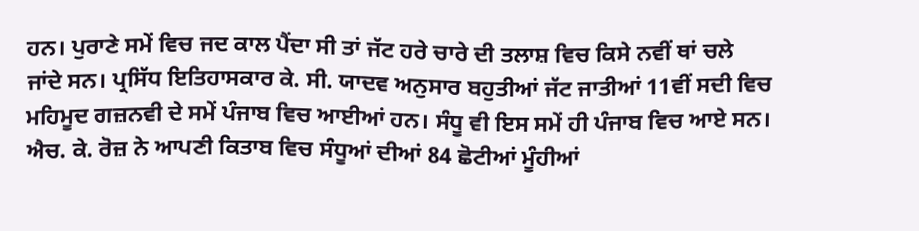ਹਨ। ਪੁਰਾਣੇ ਸਮੇਂ ਵਿਚ ਜਦ ਕਾਲ ਪੈਂਦਾ ਸੀ ਤਾਂ ਜੱਟ ਹਰੇ ਚਾਰੇ ਦੀ ਤਲਾਸ਼ ਵਿਚ ਕਿਸੇ ਨਵੀਂ ਥਾਂ ਚਲੇ ਜਾਂਦੇ ਸਨ। ਪ੍ਰਸਿੱਧ ਇਤਿਹਾਸਕਾਰ ਕੇ. ਸੀ. ਯਾਦਵ ਅਨੁਸਾਰ ਬਹੁਤੀਆਂ ਜੱਟ ਜਾਤੀਆਂ 11ਵੀਂ ਸਦੀ ਵਿਚ ਮਹਿਮੂਦ ਗਜ਼ਨਵੀ ਦੇ ਸਮੇਂ ਪੰਜਾਬ ਵਿਚ ਆਈਆਂ ਹਨ। ਸੰਧੂ ਵੀ ਇਸ ਸਮੇਂ ਹੀ ਪੰਜਾਬ ਵਿਚ ਆਏ ਸਨ। ਐਚ. ਕੇ. ਰੋਜ਼ ਨੇ ਆਪਣੀ ਕਿਤਾਬ ਵਿਚ ਸੰਧੂਆਂ ਦੀਆਂ 84 ਛੋਟੀਆਂ ਮੂੰਹੀਆਂ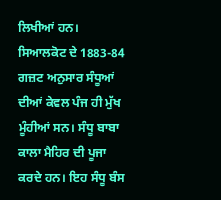ਲਿਖੀਆਂ ਹਨ। ਸਿਆਲਕੋਟ ਦੇ 1883-84 ਗਜ਼ਟ ਅਨੁਸਾਰ ਸੰਧੂਆਂ ਦੀਆਂ ਕੇਵਲ ਪੰਜ ਹੀ ਮੁੱਖ ਮੂੰਹੀਆਂ ਸਨ। ਸੰਧੂ ਬਾਬਾ ਕਾਲਾ ਮੈਹਿਰ ਦੀ ਪੂਜਾ ਕਰਦੇ ਹਨ। ਇਹ ਸੰਧੂ ਬੰਸ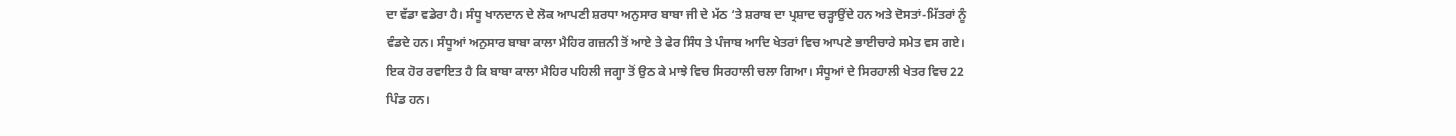ਦਾ ਵੱਡਾ ਵਡੇਰਾ ਹੈ। ਸੰਧੂ ਖਾਨਦਾਨ ਦੇ ਲੋਕ ਆਪਣੀ ਸ਼ਰਧਾ ਅਨੁਸਾਰ ਬਾਬਾ ਜੀ ਦੇ ਮੱਠ ‘ਤੇ ਸ਼ਰਾਬ ਦਾ ਪ੍ਰਸ਼ਾਦ ਚੜ੍ਹਾਉਂਦੇ ਹਨ ਅਤੇ ਦੋਸਤਾਂ-ਮਿੱਤਰਾਂ ਨੂੰ ਵੰਡਦੇ ਹਨ। ਸੰਧੂਆਂ ਅਨੁਸਾਰ ਬਾਬਾ ਕਾਲਾ ਮੈਹਿਰ ਗਜ਼ਨੀ ਤੋਂ ਆਏ ਤੇ ਫੇਰ ਸਿੰਧ ਤੇ ਪੰਜਾਬ ਆਦਿ ਖੇਤਰਾਂ ਵਿਚ ਆਪਣੇ ਭਾਈਚਾਰੇ ਸਮੇਤ ਵਸ ਗਏ। ਇਕ ਹੋਰ ਰਵਾਇਤ ਹੈ ਕਿ ਬਾਬਾ ਕਾਲਾ ਮੈਹਿਰ ਪਹਿਲੀ ਜਗ੍ਹਾ ਤੋਂ ਉਠ ਕੇ ਮਾਝੇ ਵਿਚ ਸਿਰਹਾਲੀ ਚਲਾ ਗਿਆ। ਸੰਧੂਆਂ ਦੇ ਸਿਰਹਾਲੀ ਖੇਤਰ ਵਿਚ 22 ਪਿੰਡ ਹਨ।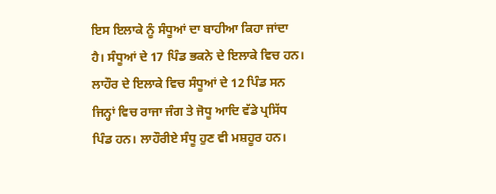ਇਸ ਇਲਾਕੇ ਨੂੰ ਸੰਧੂਆਂ ਦਾ ਬਾਹੀਆ ਕਿਹਾ ਜਾਂਦਾ ਹੈ। ਸੰਧੂਆਂ ਦੇ 17 ਪਿੰਡ ਭਕਨੇ ਦੇ ਇਲਾਕੇ ਵਿਚ ਹਨ। ਲਾਹੌਰ ਦੇ ਇਲਾਕੇ ਵਿਚ ਸੰਧੂਆਂ ਦੇ 12 ਪਿੰਡ ਸਨ ਜਿਨ੍ਹਾਂ ਵਿਚ ਰਾਜਾ ਜੰਗ ਤੇ ਜੋਧੂ ਆਦਿ ਵੱਡੇ ਪ੍ਰਸਿੱਧ ਪਿੰਡ ਹਨ। ਲਾਹੌਰੀਏ ਸੰਧੂ ਹੁਣ ਵੀ ਮਸ਼ਹੂਰ ਹਨ।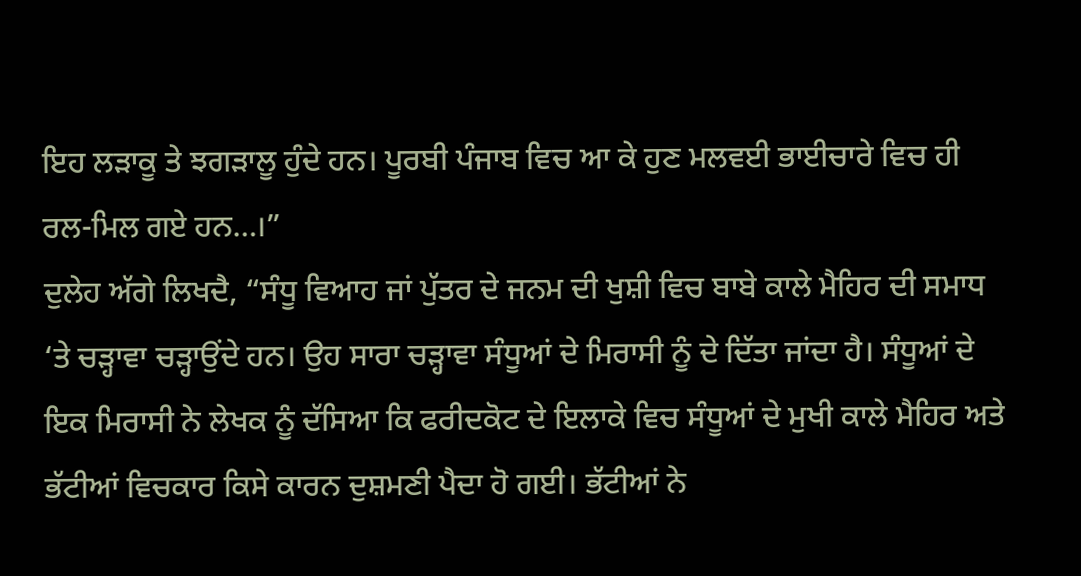ਇਹ ਲੜਾਕੂ ਤੇ ਝਗੜਾਲੂ ਹੁੰਦੇ ਹਨ। ਪੂਰਬੀ ਪੰਜਾਬ ਵਿਚ ਆ ਕੇ ਹੁਣ ਮਲਵਈ ਭਾਈਚਾਰੇ ਵਿਚ ਹੀ ਰਲ-ਮਿਲ ਗਏ ਹਨ…।”
ਦੁਲੇਹ ਅੱਗੇ ਲਿਖਦੈ, “ਸੰਧੂ ਵਿਆਹ ਜਾਂ ਪੁੱਤਰ ਦੇ ਜਨਮ ਦੀ ਖੁਸ਼ੀ ਵਿਚ ਬਾਬੇ ਕਾਲੇ ਮੈਹਿਰ ਦੀ ਸਮਾਧ ‘ਤੇ ਚੜ੍ਹਾਵਾ ਚੜ੍ਹਾਉਂਦੇ ਹਨ। ਉਹ ਸਾਰਾ ਚੜ੍ਹਾਵਾ ਸੰਧੂਆਂ ਦੇ ਮਿਰਾਸੀ ਨੂੰ ਦੇ ਦਿੱਤਾ ਜਾਂਦਾ ਹੈ। ਸੰਧੂਆਂ ਦੇ ਇਕ ਮਿਰਾਸੀ ਨੇ ਲੇਖਕ ਨੂੰ ਦੱਸਿਆ ਕਿ ਫਰੀਦਕੋਟ ਦੇ ਇਲਾਕੇ ਵਿਚ ਸੰਧੂਆਂ ਦੇ ਮੁਖੀ ਕਾਲੇ ਮੈਹਿਰ ਅਤੇ ਭੱਟੀਆਂ ਵਿਚਕਾਰ ਕਿਸੇ ਕਾਰਨ ਦੁਸ਼ਮਣੀ ਪੈਦਾ ਹੋ ਗਈ। ਭੱਟੀਆਂ ਨੇ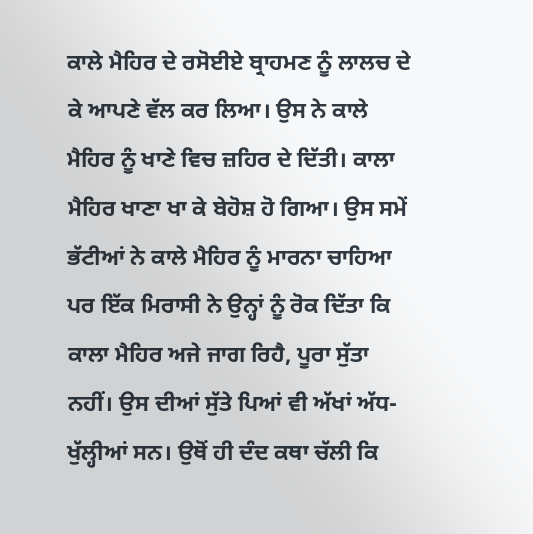ਕਾਲੇ ਮੈਹਿਰ ਦੇ ਰਸੋਈਏ ਬ੍ਰਾਹਮਣ ਨੂੰ ਲਾਲਚ ਦੇ ਕੇ ਆਪਣੇ ਵੱਲ ਕਰ ਲਿਆ। ਉਸ ਨੇ ਕਾਲੇ ਮੈਹਿਰ ਨੂੰ ਖਾਣੇ ਵਿਚ ਜ਼ਹਿਰ ਦੇ ਦਿੱਤੀ। ਕਾਲਾ ਮੈਹਿਰ ਖਾਣਾ ਖਾ ਕੇ ਬੇਹੋਸ਼ ਹੋ ਗਿਆ। ਉਸ ਸਮੇਂ ਭੱਟੀਆਂ ਨੇ ਕਾਲੇ ਮੈਹਿਰ ਨੂੰ ਮਾਰਨਾ ਚਾਹਿਆ ਪਰ ਇੱਕ ਮਿਰਾਸੀ ਨੇ ਉਨ੍ਹਾਂ ਨੂੰ ਰੋਕ ਦਿੱਤਾ ਕਿ ਕਾਲਾ ਮੈਹਿਰ ਅਜੇ ਜਾਗ ਰਿਹੈ, ਪੂਰਾ ਸੁੱਤਾ ਨਹੀਂ। ਉਸ ਦੀਆਂ ਸੁੱਤੇ ਪਿਆਂ ਵੀ ਅੱਖਾਂ ਅੱਧ-ਖੁੱਲ੍ਹੀਆਂ ਸਨ। ਉਥੋਂ ਹੀ ਦੰਦ ਕਥਾ ਚੱਲੀ ਕਿ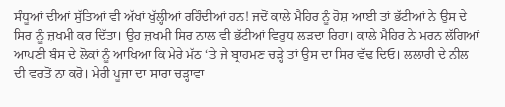ਸੰਧੂਆਂ ਦੀਆਂ ਸੁੱਤਿਆਂ ਵੀ ਅੱਖਾਂ ਖੁੱਲ੍ਹੀਆਂ ਰਹਿੰਦੀਆਂ ਹਨ! ਜਦੋਂ ਕਾਲੇ ਮੈਹਿਰ ਨੂੰ ਹੋਸ਼ ਆਈ ਤਾਂ ਭੱਟੀਆਂ ਨੇ ਉਸ ਦੇ ਸਿਰ ਨੂੰ ਜ਼ਖਮੀ ਕਰ ਦਿੱਤਾ। ਉਹ ਜ਼ਖਮੀ ਸਿਰ ਨਾਲ ਵੀ ਭੱਟੀਆਂ ਵਿਰੁਧ ਲੜਦਾ ਰਿਹਾ। ਕਾਲੇ ਮੈਹਿਰ ਨੇ ਮਰਨ ਲੱਗਿਆਂ ਆਪਣੀ ਬੰਸ ਦੇ ਲੋਕਾਂ ਨੂੰ ਆਖਿਆ ਕਿ ਮੇਰੇ ਮੱਠ ‘ਤੇ ਜੇ ਬ੍ਰਾਹਮਣ ਚੜ੍ਹੇ ਤਾਂ ਉਸ ਦਾ ਸਿਰ ਵੱਢ ਦਿਓ। ਲਲਾਰੀ ਦੇ ਨੀਲ ਦੀ ਵਰਤੋਂ ਨਾ ਕਰੋ। ਮੇਰੀ ਪੂਜਾ ਦਾ ਸਾਰਾ ਚੜ੍ਹਾਵਾ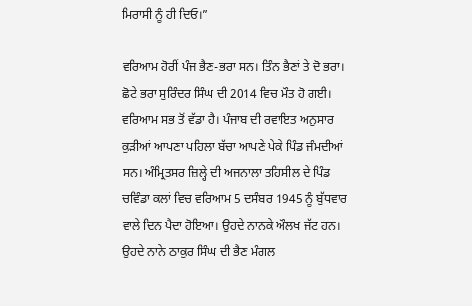ਮਿਰਾਸੀ ਨੂੰ ਹੀ ਦਿਓ।”

ਵਰਿਆਮ ਹੋਰੀਂ ਪੰਜ ਭੈਣ-ਭਰਾ ਸਨ। ਤਿੰਨ ਭੈਣਾਂ ਤੇ ਦੋ ਭਰਾ। ਛੋਟੇ ਭਰਾ ਸੁਰਿੰਦਰ ਸਿੰਘ ਦੀ 2014 ਵਿਚ ਮੌਤ ਹੋ ਗਈ। ਵਰਿਆਮ ਸਭ ਤੋਂ ਵੱਡਾ ਹੈ। ਪੰਜਾਬ ਦੀ ਰਵਾਇਤ ਅਨੁਸਾਰ ਕੁੜੀਆਂ ਆਪਣਾ ਪਹਿਲਾ ਬੱਚਾ ਆਪਣੇ ਪੇਕੇ ਪਿੰਡ ਜੰਮਦੀਆਂ ਸਨ। ਅੰਮ੍ਰਿਤਸਰ ਜ਼ਿਲ੍ਹੇ ਦੀ ਅਜਨਾਲਾ ਤਹਿਸੀਲ ਦੇ ਪਿੰਡ ਚਵਿੰਡਾ ਕਲਾਂ ਵਿਚ ਵਰਿਆਮ 5 ਦਸੰਬਰ 1945 ਨੂੰ ਬੁੱਧਵਾਰ ਵਾਲੇ ਦਿਨ ਪੈਦਾ ਹੋਇਆ। ਉਹਦੇ ਨਾਨਕੇ ਔਲਖ ਜੱਟ ਹਨ। ਉਹਦੇ ਨਾਨੇ ਠਾਕੁਰ ਸਿੰਘ ਦੀ ਭੈਣ ਮੰਗਲ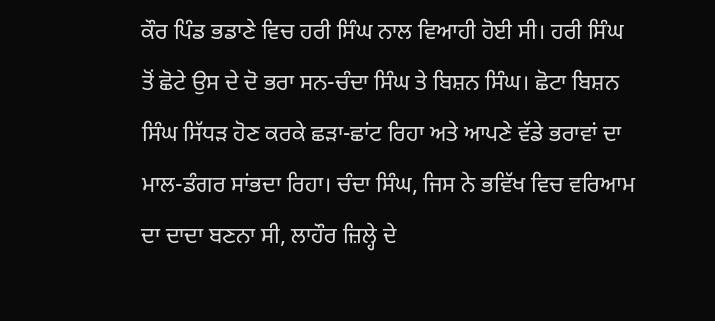ਕੌਰ ਪਿੰਡ ਭਡਾਣੇ ਵਿਚ ਹਰੀ ਸਿੰਘ ਨਾਲ ਵਿਆਹੀ ਹੋਈ ਸੀ। ਹਰੀ ਸਿੰਘ ਤੋਂ ਛੋਟੇ ਉਸ ਦੇ ਦੋ ਭਰਾ ਸਨ-ਚੰਦਾ ਸਿੰਘ ਤੇ ਬਿਸ਼ਨ ਸਿੰਘ। ਛੋਟਾ ਬਿਸ਼ਨ ਸਿੰਘ ਸਿੱਧੜ ਹੋਣ ਕਰਕੇ ਛੜਾ-ਛਾਂਟ ਰਿਹਾ ਅਤੇ ਆਪਣੇ ਵੱਡੇ ਭਰਾਵਾਂ ਦਾ ਮਾਲ-ਡੰਗਰ ਸਾਂਭਦਾ ਰਿਹਾ। ਚੰਦਾ ਸਿੰਘ, ਜਿਸ ਨੇ ਭਵਿੱਖ ਵਿਚ ਵਰਿਆਮ ਦਾ ਦਾਦਾ ਬਣਨਾ ਸੀ, ਲਾਹੌਰ ਜ਼ਿਲ੍ਹੇ ਦੇ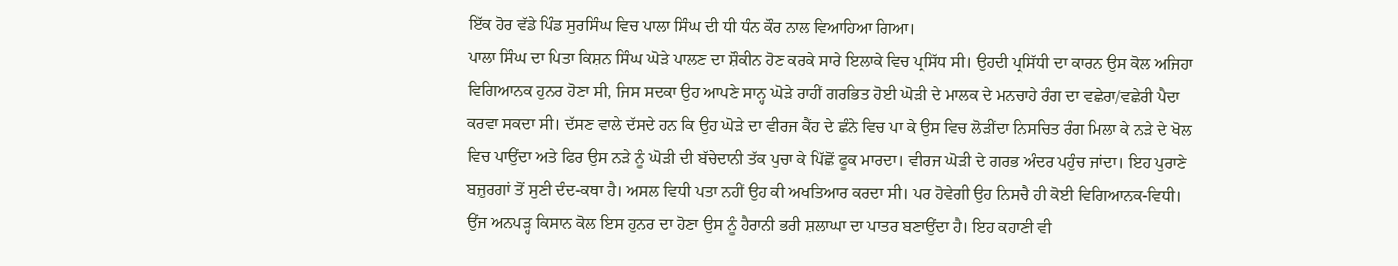ਇੱਕ ਹੋਰ ਵੱਡੇ ਪਿੰਡ ਸੁਰਸਿੰਘ ਵਿਚ ਪਾਲਾ ਸਿੰਘ ਦੀ ਧੀ ਧੰਨ ਕੌਰ ਨਾਲ ਵਿਆਹਿਆ ਗਿਆ।
ਪਾਲਾ ਸਿੰਘ ਦਾ ਪਿਤਾ ਕਿਸ਼ਨ ਸਿੰਘ ਘੋੜੇ ਪਾਲਣ ਦਾ ਸ਼ੌਕੀਨ ਹੋਣ ਕਰਕੇ ਸਾਰੇ ਇਲਾਕੇ ਵਿਚ ਪ੍ਰਸਿੱਧ ਸੀ। ਉਹਦੀ ਪ੍ਰਸਿੱਧੀ ਦਾ ਕਾਰਨ ਉਸ ਕੋਲ ਅਜਿਹਾ ਵਿਗਿਆਨਕ ਹੁਨਰ ਹੋਣਾ ਸੀ, ਜਿਸ ਸਦਕਾ ਉਹ ਆਪਣੇ ਸਾਨ੍ਹ ਘੋੜੇ ਰਾਹੀਂ ਗਰਭਿਤ ਹੋਈ ਘੋੜੀ ਦੇ ਮਾਲਕ ਦੇ ਮਨਚਾਹੇ ਰੰਗ ਦਾ ਵਛੇਰਾ/ਵਛੇਰੀ ਪੈਦਾ ਕਰਵਾ ਸਕਦਾ ਸੀ। ਦੱਸਣ ਵਾਲੇ ਦੱਸਦੇ ਹਨ ਕਿ ਉਹ ਘੋੜੇ ਦਾ ਵੀਰਜ ਕੈਂਹ ਦੇ ਛੰਨੇ ਵਿਚ ਪਾ ਕੇ ਉਸ ਵਿਚ ਲੋੜੀਂਦਾ ਨਿਸਚਿਤ ਰੰਗ ਮਿਲਾ ਕੇ ਨੜੇ ਦੇ ਖੋਲ ਵਿਚ ਪਾਉਂਦਾ ਅਤੇ ਫਿਰ ਉਸ ਨੜੇ ਨੂੰ ਘੋੜੀ ਦੀ ਬੱਚੇਦਾਨੀ ਤੱਕ ਪੁਚਾ ਕੇ ਪਿੱਛੋਂ ਫੂਕ ਮਾਰਦਾ। ਵੀਰਜ ਘੋੜੀ ਦੇ ਗਰਭ ਅੰਦਰ ਪਹੁੰਚ ਜਾਂਦਾ। ਇਹ ਪੁਰਾਣੇ ਬਜ਼ੁਰਗਾਂ ਤੋਂ ਸੁਣੀ ਦੰਦ-ਕਥਾ ਹੈ। ਅਸਲ ਵਿਧੀ ਪਤਾ ਨਹੀਂ ਉਹ ਕੀ ਅਖਤਿਆਰ ਕਰਦਾ ਸੀ। ਪਰ ਹੋਵੇਗੀ ਉਹ ਨਿਸਚੈ ਹੀ ਕੋਈ ਵਿਗਿਆਨਕ-ਵਿਧੀ। ਉਂਜ ਅਨਪੜ੍ਹ ਕਿਸਾਨ ਕੋਲ ਇਸ ਹੁਨਰ ਦਾ ਹੋਣਾ ਉਸ ਨੂੰ ਹੈਰਾਨੀ ਭਰੀ ਸ਼ਲਾਘਾ ਦਾ ਪਾਤਰ ਬਣਾਉਂਦਾ ਹੈ। ਇਹ ਕਹਾਣੀ ਵੀ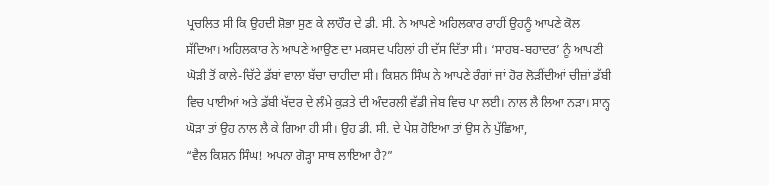ਪ੍ਰਚਲਿਤ ਸੀ ਕਿ ਉਹਦੀ ਸ਼ੋਭਾ ਸੁਣ ਕੇ ਲਾਹੌਰ ਦੇ ਡੀ. ਸੀ. ਨੇ ਆਪਣੇ ਅਹਿਲਕਾਰ ਰਾਹੀਂ ਉਹਨੂੰ ਆਪਣੇ ਕੋਲ ਸੱਦਿਆ। ਅਹਿਲਕਾਰ ਨੇ ਆਪਣੇ ਆਉਣ ਦਾ ਮਕਸਦ ਪਹਿਲਾਂ ਹੀ ਦੱਸ ਦਿੱਤਾ ਸੀ। ‘ਸਾਹਬ-ਬਹਾਦਰ’ ਨੂੰ ਆਪਣੀ ਘੋੜੀ ਤੋਂ ਕਾਲੇ-ਚਿੱਟੇ ਡੱਬਾਂ ਵਾਲਾ ਬੱਚਾ ਚਾਹੀਦਾ ਸੀ। ਕਿਸ਼ਨ ਸਿੰਘ ਨੇ ਆਪਣੇ ਰੰਗਾਂ ਜਾਂ ਹੋਰ ਲੋੜੀਂਦੀਆਂ ਚੀਜ਼ਾਂ ਡੱਬੀ ਵਿਚ ਪਾਈਆਂ ਅਤੇ ਡੱਬੀ ਖੱਦਰ ਦੇ ਲੰਮੇ ਕੁੜਤੇ ਦੀ ਅੰਦਰਲੀ ਵੱਡੀ ਜੇਬ ਵਿਚ ਪਾ ਲਈ। ਨਾਲ ਲੈ ਲਿਆ ਨੜਾ। ਸਾਨ੍ਹ ਘੋੜਾ ਤਾਂ ਉਹ ਨਾਲ ਲੈ ਕੇ ਗਿਆ ਹੀ ਸੀ। ਉਹ ਡੀ. ਸੀ. ਦੇ ਪੇਸ਼ ਹੋਇਆ ਤਾਂ ਉਸ ਨੇ ਪੁੱਛਿਆ,
“ਵੈਲ ਕਿਸ਼ਨ ਸਿੰਘ! ਅਪਨਾ ਗੋੜ੍ਹਾ ਸਾਥ ਲਾਇਆ ਹੈ?”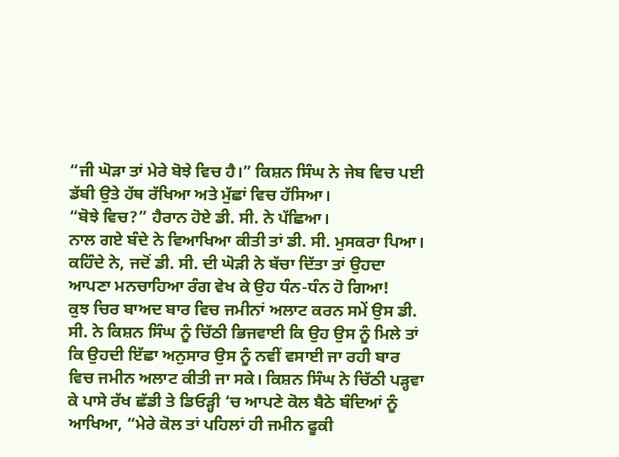“ਜੀ ਘੋੜਾ ਤਾਂ ਮੇਰੇ ਬੋਝੇ ਵਿਚ ਹੈ।” ਕਿਸ਼ਨ ਸਿੰਘ ਨੇ ਜੇਬ ਵਿਚ ਪਈ ਡੱਬੀ ਉਤੇ ਹੱਥ ਰੱਖਿਆ ਅਤੇ ਮੁੱਛਾਂ ਵਿਚ ਹੱਸਿਆ।
“ਬੋਝੇ ਵਿਚ?” ਹੈਰਾਨ ਹੋਏ ਡੀ. ਸੀ. ਨੇ ਪੱਛਿਆ।
ਨਾਲ ਗਏ ਬੰਦੇ ਨੇ ਵਿਆਖਿਆ ਕੀਤੀ ਤਾਂ ਡੀ. ਸੀ. ਮੁਸਕਰਾ ਪਿਆ।
ਕਹਿੰਦੇ ਨੇ, ਜਦੋਂ ਡੀ. ਸੀ. ਦੀ ਘੋੜੀ ਨੇ ਬੱਚਾ ਦਿੱਤਾ ਤਾਂ ਉਹਦਾ ਆਪਣਾ ਮਨਚਾਹਿਆ ਰੰਗ ਵੇਖ ਕੇ ਉਹ ਧੰਨ-ਧੰਨ ਹੋ ਗਿਆ!
ਕੁਝ ਚਿਰ ਬਾਅਦ ਬਾਰ ਵਿਚ ਜਮੀਨਾਂ ਅਲਾਟ ਕਰਨ ਸਮੇਂ ਉਸ ਡੀ. ਸੀ. ਨੇ ਕਿਸ਼ਨ ਸਿੰਘ ਨੂੰ ਚਿੱਠੀ ਭਿਜਵਾਈ ਕਿ ਉਹ ਉਸ ਨੂੰ ਮਿਲੇ ਤਾਂ ਕਿ ਉਹਦੀ ਇੱਛਾ ਅਨੁਸਾਰ ਉਸ ਨੂੰ ਨਵੀਂ ਵਸਾਈ ਜਾ ਰਹੀ ਬਾਰ ਵਿਚ ਜਮੀਨ ਅਲਾਟ ਕੀਤੀ ਜਾ ਸਕੇ। ਕਿਸ਼ਨ ਸਿੰਘ ਨੇ ਚਿੱਠੀ ਪੜ੍ਹਵਾ ਕੇ ਪਾਸੇ ਰੱਖ ਛੱਡੀ ਤੇ ਡਿਓੜ੍ਹੀ ‘ਚ ਆਪਣੇ ਕੋਲ ਬੈਠੇ ਬੰਦਿਆਂ ਨੂੰ ਆਖਿਆ, “ਮੇਰੇ ਕੋਲ ਤਾਂ ਪਹਿਲਾਂ ਹੀ ਜਮੀਨ ਫੂਕੀ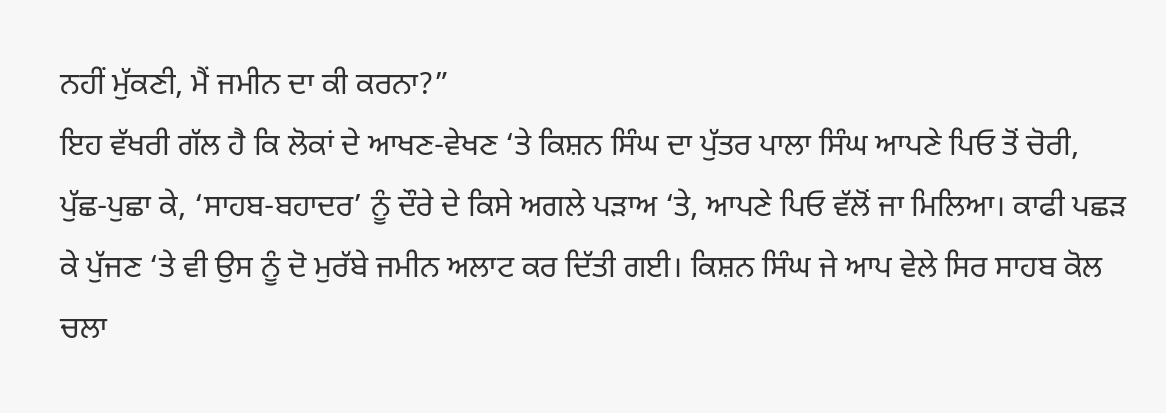ਨਹੀਂ ਮੁੱਕਣੀ, ਮੈਂ ਜਮੀਨ ਦਾ ਕੀ ਕਰਨਾ?”
ਇਹ ਵੱਖਰੀ ਗੱਲ ਹੈ ਕਿ ਲੋਕਾਂ ਦੇ ਆਖਣ-ਵੇਖਣ ‘ਤੇ ਕਿਸ਼ਨ ਸਿੰਘ ਦਾ ਪੁੱਤਰ ਪਾਲਾ ਸਿੰਘ ਆਪਣੇ ਪਿਓ ਤੋਂ ਚੋਰੀ, ਪੁੱਛ-ਪੁਛਾ ਕੇ, ‘ਸਾਹਬ-ਬਹਾਦਰ’ ਨੂੰ ਦੌਰੇ ਦੇ ਕਿਸੇ ਅਗਲੇ ਪੜਾਅ ‘ਤੇ, ਆਪਣੇ ਪਿਓ ਵੱਲੋਂ ਜਾ ਮਿਲਿਆ। ਕਾਫੀ ਪਛੜ ਕੇ ਪੁੱਜਣ ‘ਤੇ ਵੀ ਉਸ ਨੂੰ ਦੋ ਮੁਰੱਬੇ ਜਮੀਨ ਅਲਾਟ ਕਰ ਦਿੱਤੀ ਗਈ। ਕਿਸ਼ਨ ਸਿੰਘ ਜੇ ਆਪ ਵੇਲੇ ਸਿਰ ਸਾਹਬ ਕੋਲ ਚਲਾ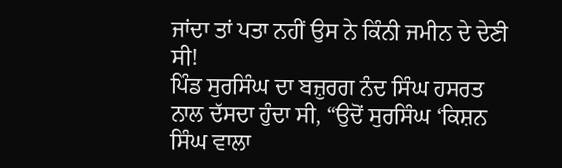ਜਾਂਦਾ ਤਾਂ ਪਤਾ ਨਹੀਂ ਉਸ ਨੇ ਕਿੰਨੀ ਜਮੀਨ ਦੇ ਦੇਣੀ ਸੀ!
ਪਿੰਡ ਸੁਰਸਿੰਘ ਦਾ ਬਜ਼ੁਰਗ ਨੰਦ ਸਿੰਘ ਹਸਰਤ ਨਾਲ ਦੱਸਦਾ ਹੁੰਦਾ ਸੀ, “ਉਦੋਂ ਸੁਰਸਿੰਘ ‘ਕਿਸ਼ਨ ਸਿੰਘ ਵਾਲਾ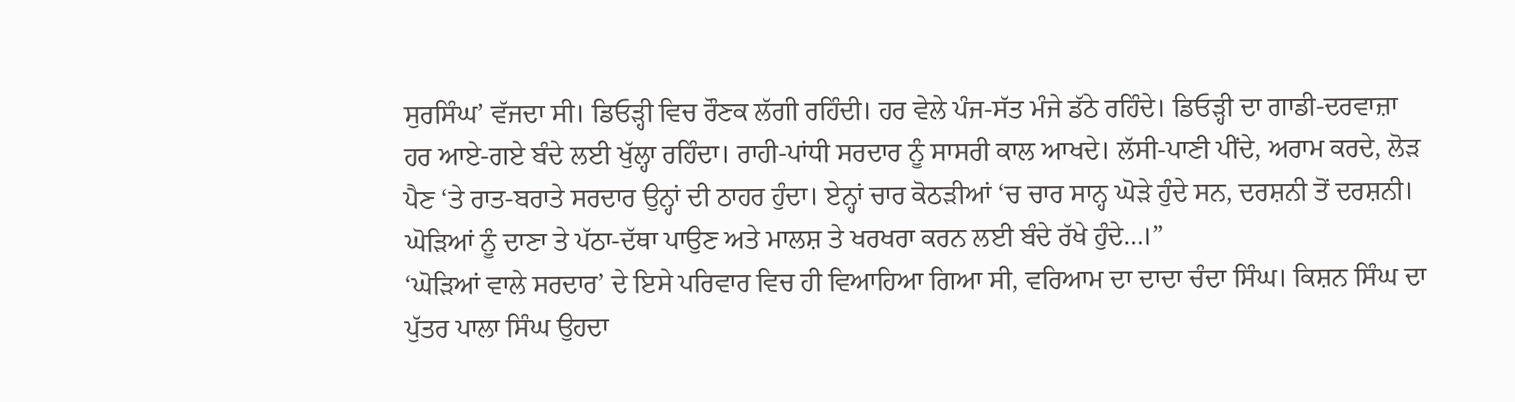ਸੁਰਸਿੰਘ’ ਵੱਜਦਾ ਸੀ। ਡਿਓੜ੍ਹੀ ਵਿਚ ਰੌਣਕ ਲੱਗੀ ਰਹਿੰਦੀ। ਹਰ ਵੇਲੇ ਪੰਜ-ਸੱਤ ਮੰਜੇ ਡੱਠੇ ਰਹਿੰਦੇ। ਡਿਓੜ੍ਹੀ ਦਾ ਗਾਡੀ-ਦਰਵਾਜ਼ਾ ਹਰ ਆਏ-ਗਏ ਬੰਦੇ ਲਈ ਖੁੱਲ੍ਹਾ ਰਹਿੰਦਾ। ਰਾਹੀ-ਪਾਂਧੀ ਸਰਦਾਰ ਨੂੰ ਸਾਸਰੀ ਕਾਲ ਆਖਦੇ। ਲੱਸੀ-ਪਾਣੀ ਪੀਂਦੇ, ਅਰਾਮ ਕਰਦੇ, ਲੋੜ ਪੈਣ ‘ਤੇ ਰਾਤ-ਬਰਾਤੇ ਸਰਦਾਰ ਉਨ੍ਹਾਂ ਦੀ ਠਾਹਰ ਹੁੰਦਾ। ਏਨ੍ਹਾਂ ਚਾਰ ਕੋਠੜੀਆਂ ‘ਚ ਚਾਰ ਸਾਨ੍ਹ ਘੋੜੇ ਹੁੰਦੇ ਸਨ, ਦਰਸ਼ਨੀ ਤੋਂ ਦਰਸ਼ਨੀ। ਘੋੜਿਆਂ ਨੂੰ ਦਾਣਾ ਤੇ ਪੱਠਾ-ਦੱਥਾ ਪਾਉਣ ਅਤੇ ਮਾਲਸ਼ ਤੇ ਖਰਖਰਾ ਕਰਨ ਲਈ ਬੰਦੇ ਰੱਖੇ ਹੁੰਦੇ…।”
‘ਘੋੜਿਆਂ ਵਾਲੇ ਸਰਦਾਰ’ ਦੇ ਇਸੇ ਪਰਿਵਾਰ ਵਿਚ ਹੀ ਵਿਆਹਿਆ ਗਿਆ ਸੀ, ਵਰਿਆਮ ਦਾ ਦਾਦਾ ਚੰਦਾ ਸਿੰਘ। ਕਿਸ਼ਨ ਸਿੰਘ ਦਾ ਪੁੱਤਰ ਪਾਲਾ ਸਿੰਘ ਉਹਦਾ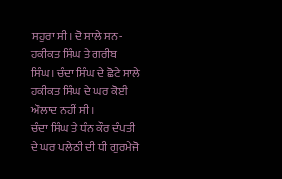ਸਹੁਰਾ ਸੀ। ਦੋ ਸਾਲੇ ਸਨ-ਹਕੀਕਤ ਸਿੰਘ ਤੇ ਗਰੀਬ ਸਿੰਘ। ਚੰਦਾ ਸਿੰਘ ਦੇ ਛੋਟੇ ਸਾਲੇ ਹਕੀਕਤ ਸਿੰਘ ਦੇ ਘਰ ਕੋਈ ਔਲਾਦ ਨਹੀਂ ਸੀ।
ਚੰਦਾ ਸਿੰਘ ਤੇ ਧੰਨ ਕੌਰ ਦੰਪਤੀ ਦੇ ਘਰ ਪਲੇਠੀ ਦੀ ਧੀ ਗੁਰਮੇਜੋ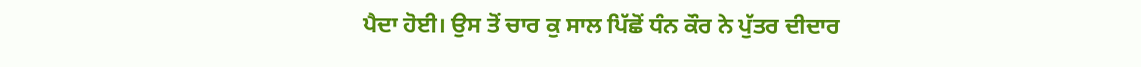ਪੈਦਾ ਹੋਈ। ਉਸ ਤੋਂ ਚਾਰ ਕੁ ਸਾਲ ਪਿੱਛੋਂ ਧੰਨ ਕੌਰ ਨੇ ਪੁੱਤਰ ਦੀਦਾਰ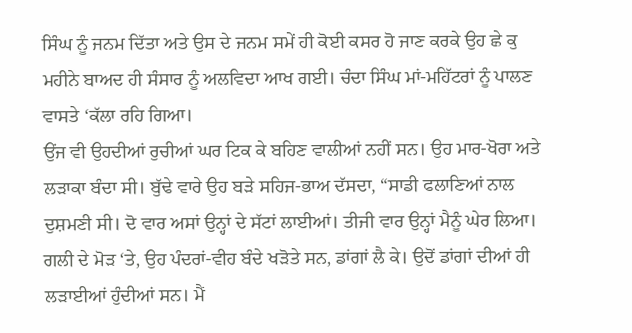ਸਿੰਘ ਨੂੰ ਜਨਮ ਦਿੱਤਾ ਅਤੇ ਉਸ ਦੇ ਜਨਮ ਸਮੇਂ ਹੀ ਕੋਈ ਕਸਰ ਹੋ ਜਾਣ ਕਰਕੇ ਉਹ ਛੇ ਕੁ ਮਹੀਨੇ ਬਾਅਦ ਹੀ ਸੰਸਾਰ ਨੂੰ ਅਲਵਿਦਾ ਆਖ ਗਈ। ਚੰਦਾ ਸਿੰਘ ਮਾਂ-ਮਹਿੱਟਰਾਂ ਨੂੰ ਪਾਲਣ ਵਾਸਤੇ ‘ਕੱਲਾ ਰਹਿ ਗਿਆ।
ਉਂਜ ਵੀ ਉਹਦੀਆਂ ਰੁਚੀਆਂ ਘਰ ਟਿਕ ਕੇ ਬਹਿਣ ਵਾਲੀਆਂ ਨਹੀਂ ਸਨ। ਉਹ ਮਾਰ-ਖੋਰਾ ਅਤੇ ਲੜਾਕਾ ਬੰਦਾ ਸੀ। ਬੁੱਢੇ ਵਾਰੇ ਉਹ ਬੜੇ ਸਹਿਜ-ਭਾਅ ਦੱਸਦਾ, “ਸਾਡੀ ਫਲਾਣਿਆਂ ਨਾਲ ਦੁਸ਼ਮਣੀ ਸੀ। ਦੋ ਵਾਰ ਅਸਾਂ ਉਨ੍ਹਾਂ ਦੇ ਸੱਟਾਂ ਲਾਈਆਂ। ਤੀਜੀ ਵਾਰ ਉਨ੍ਹਾਂ ਮੈਨੂੰ ਘੇਰ ਲਿਆ। ਗਲੀ ਦੇ ਮੋੜ ‘ਤੇ, ਉਹ ਪੰਦਰਾਂ-ਵੀਹ ਬੰਦੇ ਖੜੋਤੇ ਸਨ, ਡਾਂਗਾਂ ਲੈ ਕੇ। ਉਦੋਂ ਡਾਂਗਾਂ ਦੀਆਂ ਹੀ ਲੜਾਈਆਂ ਹੁੰਦੀਆਂ ਸਨ। ਮੈਂ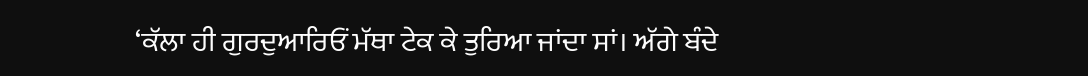‘ਕੱਲਾ ਹੀ ਗੁਰਦੁਆਰਿਓਂ ਮੱਥਾ ਟੇਕ ਕੇ ਤੁਰਿਆ ਜਾਂਦਾ ਸਾਂ। ਅੱਗੇ ਬੰਦੇ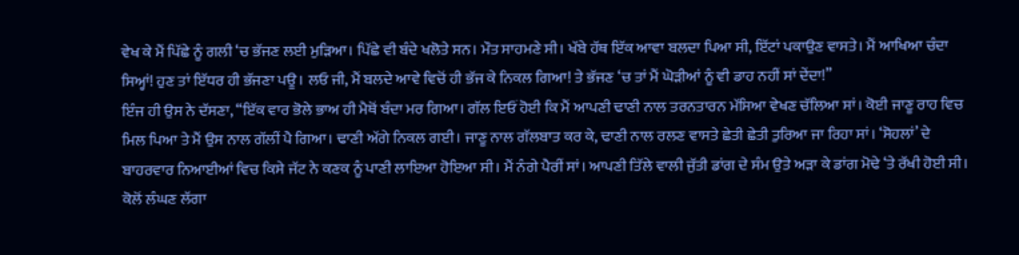ਵੇਖ ਕੇ ਮੈਂ ਪਿੱਛੇ ਨੂੰ ਗਲੀ ‘ਚ ਭੱਜਣ ਲਈ ਮੁੜਿਆ। ਪਿੱਛੇ ਵੀ ਬੰਦੇ ਖਲੋਤੇ ਸਨ। ਮੌਤ ਸਾਹਮਣੇ ਸੀ। ਖੱਬੇ ਹੱਥ ਇੱਕ ਆਵਾ ਬਲਦਾ ਪਿਆ ਸੀ, ਇੱਟਾਂ ਪਕਾਉਣ ਵਾਸਤੇ। ਮੈਂ ਆਖਿਆ ਚੰਦਾ ਸਿਅ੍ਹਾਂ! ਹੁਣ ਤਾਂ ਇੱਧਰ ਹੀ ਭੱਜਣਾ ਪਊ। ਲਓ ਜੀ, ਮੈਂ ਬਲਦੇ ਆਵੇ ਵਿਚੋਂ ਹੀ ਭੱਜ ਕੇ ਨਿਕਲ ਗਿਆ! ਤੇ ਭੱਜਣ ‘ਚ ਤਾਂ ਮੈਂ ਘੋੜੀਆਂ ਨੂੰ ਵੀ ਡਾਹ ਨਹੀਂ ਸਾਂ ਦੇਂਦਾ!”
ਇੰਜ ਹੀ ਉਸ ਨੇ ਦੱਸਣਾ, “ਇੱਕ ਵਾਰ ਭੋਲੇ ਭਾਅ ਹੀ ਮੈਥੋਂ ਬੰਦਾ ਮਰ ਗਿਆ। ਗੱਲ ਇਓਂ ਹੋਈ ਕਿ ਮੈਂ ਆਪਣੀ ਢਾਣੀ ਨਾਲ ਤਰਨਤਾਰਨ ਮੱਸਿਆ ਵੇਖਣ ਚੱਲਿਆ ਸਾਂ। ਕੋਈ ਜਾਣੂ ਰਾਹ ਵਿਚ ਮਿਲ ਪਿਆ ਤੇ ਮੈਂ ਉਸ ਨਾਲ ਗੱਲੀਂ ਪੈ ਗਿਆ। ਢਾਣੀ ਅੱਗੇ ਨਿਕਲ ਗਈ। ਜਾਣੂ ਨਾਲ ਗੱਲਬਾਤ ਕਰ ਕੇ, ਢਾਣੀ ਨਾਲ ਰਲਣ ਵਾਸਤੇ ਛੇਤੀ ਛੇਤੀ ਤੁਰਿਆ ਜਾ ਰਿਹਾ ਸਾਂ। ‘ਸੋਹਲਾਂ’ ਦੇ ਬਾਹਰਵਾਰ ਨਿਆਈਆਂ ਵਿਚ ਕਿਸੇ ਜੱਟ ਨੇ ਕਣਕ ਨੂੰ ਪਾਣੀ ਲਾਇਆ ਹੋਇਆ ਸੀ। ਮੈਂ ਨੰਗੇ ਪੈਰੀਂ ਸਾਂ। ਆਪਣੀ ਤਿੱਲੇ ਵਾਲੀ ਜੁੱਤੀ ਡਾਂਗ ਦੇ ਸੰਮ ਉਤੇ ਅੜਾ ਕੇ ਡਾਂਗ ਮੋਢੇ ‘ਤੇ ਰੱਖੀ ਹੋਈ ਸੀ। ਕੋਲੋਂ ਲੰਘਣ ਲੱਗਾ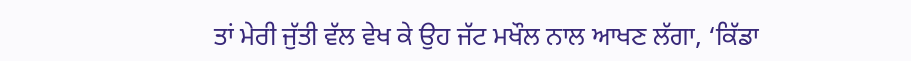ਤਾਂ ਮੇਰੀ ਜੁੱਤੀ ਵੱਲ ਵੇਖ ਕੇ ਉਹ ਜੱਟ ਮਖੌਲ ਨਾਲ ਆਖਣ ਲੱਗਾ, ‘ਕਿੱਡਾ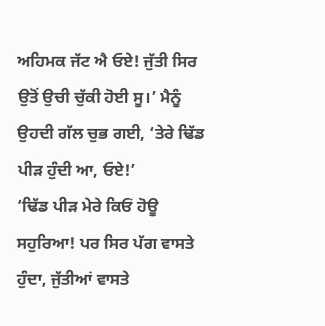ਅਹਿਮਕ ਜੱਟ ਐ ਓਏ! ਜੁੱਤੀ ਸਿਰ ਉਤੋਂ ਉਚੀ ਚੁੱਕੀ ਹੋਈ ਸੂ।’ ਮੈਨੂੰ ਉਹਦੀ ਗੱਲ ਚੁਭ ਗਈ, ‘ਤੇਰੇ ਢਿੱਡ ਪੀੜ ਹੁੰਦੀ ਆ, ਓਏ!’
‘ਢਿੱਡ ਪੀੜ ਮੇਰੇ ਕਿਓਂ ਹੋਊ ਸਹੁਰਿਆ! ਪਰ ਸਿਰ ਪੱਗ ਵਾਸਤੇ ਹੁੰਦਾ, ਜੁੱਤੀਆਂ ਵਾਸਤੇ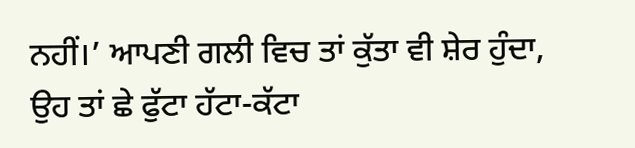ਨਹੀਂ।’ ਆਪਣੀ ਗਲੀ ਵਿਚ ਤਾਂ ਕੁੱਤਾ ਵੀ ਸ਼ੇਰ ਹੁੰਦਾ, ਉਹ ਤਾਂ ਛੇ ਫੁੱਟਾ ਹੱਟਾ-ਕੱਟਾ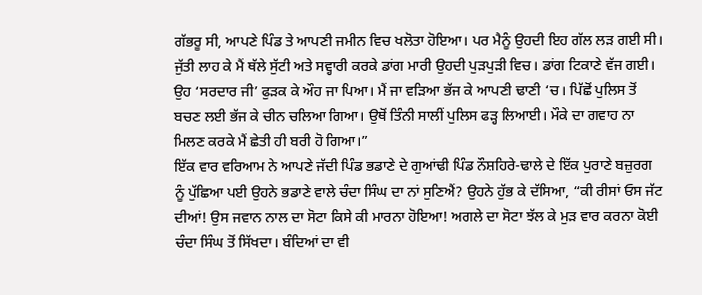ਗੱਭਰੂ ਸੀ, ਆਪਣੇ ਪਿੰਡ ਤੇ ਆਪਣੀ ਜਮੀਨ ਵਿਚ ਖਲੋਤਾ ਹੋਇਆ। ਪਰ ਮੈਨੂੰ ਉਹਦੀ ਇਹ ਗੱਲ ਲੜ ਗਈ ਸੀ। ਜੁੱਤੀ ਲਾਹ ਕੇ ਮੈਂ ਥੱਲੇ ਸੁੱਟੀ ਅਤੇ ਸਵ੍ਹਾਰੀ ਕਰਕੇ ਡਾਂਗ ਮਾਰੀ ਉਹਦੀ ਪੁੜਪੁੜੀ ਵਿਚ। ਡਾਂਗ ਟਿਕਾਣੇ ਵੱਜ ਗਈ। ਉਹ ‘ਸਰਦਾਰ ਜੀ’ ਫੁੜਕ ਕੇ ਔਹ ਜਾ ਪਿਆ। ਮੈਂ ਜਾ ਵੜਿਆ ਭੱਜ ਕੇ ਆਪਣੀ ਢਾਣੀ ‘ਚ। ਪਿੱਛੋਂ ਪੁਲਿਸ ਤੋਂ ਬਚਣ ਲਈ ਭੱਜ ਕੇ ਚੀਨ ਚਲਿਆ ਗਿਆ। ਉਥੋਂ ਤਿੰਨੀ ਸਾਲੀਂ ਪੁਲਿਸ ਫੜ੍ਹ ਲਿਆਈ। ਮੌਕੇ ਦਾ ਗਵਾਹ ਨਾ ਮਿਲਣ ਕਰਕੇ ਮੈਂ ਛੇਤੀ ਹੀ ਬਰੀ ਹੋ ਗਿਆ।”
ਇੱਕ ਵਾਰ ਵਰਿਆਮ ਨੇ ਆਪਣੇ ਜੱਦੀ ਪਿੰਡ ਭਡਾਣੇ ਦੇ ਗੁਆਂਢੀ ਪਿੰਡ ਨੌਸ਼ਹਿਰੇ-ਢਾਲੇ ਦੇ ਇੱਕ ਪੁਰਾਣੇ ਬਜ਼ੁਰਗ ਨੂੰ ਪੁੱਛਿਆ ਪਈ ਉਹਨੇ ਭਡਾਣੇ ਵਾਲੇ ਚੰਦਾ ਸਿੰਘ ਦਾ ਨਾਂ ਸੁਣਿਐਂ? ਉਹਨੇ ਹੁੱਭ ਕੇ ਦੱਸਿਆ, “ਕੀ ਰੀਸਾਂ ਓਸ ਜੱਟ ਦੀਆਂ! ਉਸ ਜਵਾਨ ਨਾਲ ਦਾ ਸੋਟਾ ਕਿਸੇ ਕੀ ਮਾਰਨਾ ਹੋਇਆ! ਅਗਲੇ ਦਾ ਸੋਟਾ ਝੱਲ ਕੇ ਮੁੜ ਵਾਰ ਕਰਨਾ ਕੋਈ ਚੰਦਾ ਸਿੰਘ ਤੋਂ ਸਿੱਖਦਾ। ਬੰਦਿਆਂ ਦਾ ਵੀ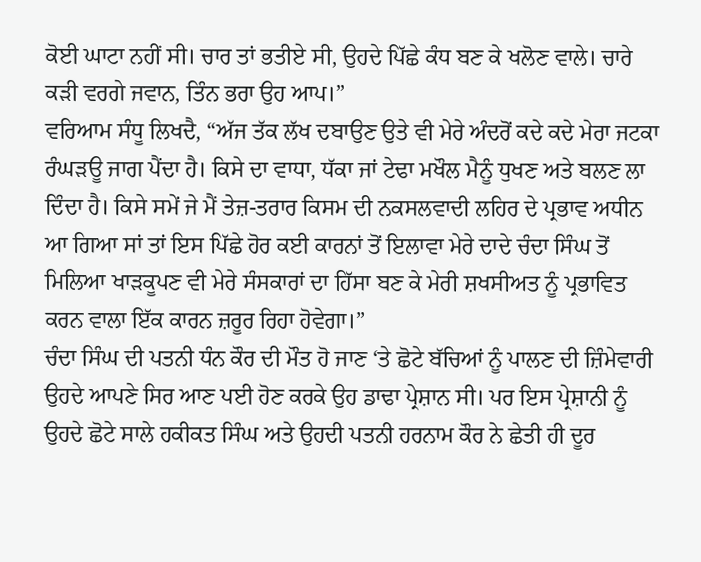ਕੋਈ ਘਾਟਾ ਨਹੀਂ ਸੀ। ਚਾਰ ਤਾਂ ਭਤੀਏ ਸੀ, ਉਹਦੇ ਪਿੱਛੇ ਕੰਧ ਬਣ ਕੇ ਖਲੋਣ ਵਾਲੇ। ਚਾਰੇ ਕੜੀ ਵਰਗੇ ਜਵਾਨ, ਤਿੰਨ ਭਰਾ ਉਹ ਆਪ।”
ਵਰਿਆਮ ਸੰਧੂ ਲਿਖਦੈ, “ਅੱਜ ਤੱਕ ਲੱਖ ਦਬਾਉਣ ਉਤੇ ਵੀ ਮੇਰੇ ਅੰਦਰੋਂ ਕਦੇ ਕਦੇ ਮੇਰਾ ਜਟਕਾ ਰੰਘੜਊ ਜਾਗ ਪੈਂਦਾ ਹੈ। ਕਿਸੇ ਦਾ ਵਾਧਾ, ਧੱਕਾ ਜਾਂ ਟੇਢਾ ਮਖੌਲ ਮੈਨੂੰ ਧੁਖਣ ਅਤੇ ਬਲਣ ਲਾ ਦਿੰਦਾ ਹੈ। ਕਿਸੇ ਸਮੇਂ ਜੇ ਮੈਂ ਤੇਜ਼-ਤਰਾਰ ਕਿਸਮ ਦੀ ਨਕਸਲਵਾਦੀ ਲਹਿਰ ਦੇ ਪ੍ਰਭਾਵ ਅਧੀਨ ਆ ਗਿਆ ਸਾਂ ਤਾਂ ਇਸ ਪਿੱਛੇ ਹੋਰ ਕਈ ਕਾਰਨਾਂ ਤੋਂ ਇਲਾਵਾ ਮੇਰੇ ਦਾਦੇ ਚੰਦਾ ਸਿੰਘ ਤੋਂ ਮਿਲਿਆ ਖਾੜਕੂਪਣ ਵੀ ਮੇਰੇ ਸੰਸਕਾਰਾਂ ਦਾ ਹਿੱਸਾ ਬਣ ਕੇ ਮੇਰੀ ਸ਼ਖਸੀਅਤ ਨੂੰ ਪ੍ਰਭਾਵਿਤ ਕਰਨ ਵਾਲਾ ਇੱਕ ਕਾਰਨ ਜ਼ਰੂਰ ਰਿਹਾ ਹੋਵੇਗਾ।”
ਚੰਦਾ ਸਿੰਘ ਦੀ ਪਤਨੀ ਧੰਨ ਕੌਰ ਦੀ ਮੌਤ ਹੋ ਜਾਣ ‘ਤੇ ਛੋਟੇ ਬੱਚਿਆਂ ਨੂੰ ਪਾਲਣ ਦੀ ਜ਼ਿੰਮੇਵਾਰੀ ਉਹਦੇ ਆਪਣੇ ਸਿਰ ਆਣ ਪਈ ਹੋਣ ਕਰਕੇ ਉਹ ਡਾਢਾ ਪ੍ਰੇਸ਼ਾਨ ਸੀ। ਪਰ ਇਸ ਪ੍ਰੇਸ਼ਾਨੀ ਨੂੰ ਉਹਦੇ ਛੋਟੇ ਸਾਲੇ ਹਕੀਕਤ ਸਿੰਘ ਅਤੇ ਉਹਦੀ ਪਤਨੀ ਹਰਨਾਮ ਕੌਰ ਨੇ ਛੇਤੀ ਹੀ ਦੂਰ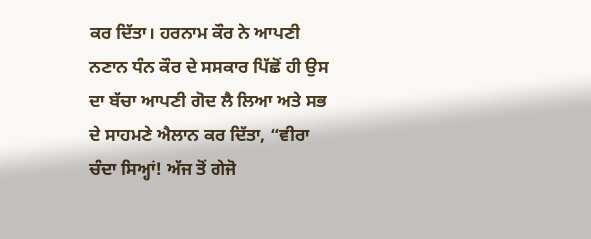ਕਰ ਦਿੱਤਾ। ਹਰਨਾਮ ਕੌਰ ਨੇ ਆਪਣੀ ਨਣਾਨ ਧੰਨ ਕੌਰ ਦੇ ਸਸਕਾਰ ਪਿੱਛੋਂ ਹੀ ਉਸ ਦਾ ਬੱਚਾ ਆਪਣੀ ਗੋਦ ਲੈ ਲਿਆ ਅਤੇ ਸਭ ਦੇ ਸਾਹਮਣੇ ਐਲਾਨ ਕਰ ਦਿੱਤਾ, “ਵੀਰਾ ਚੰਦਾ ਸਿਅ੍ਹਾਂ! ਅੱਜ ਤੋਂ ਗੇਜੋ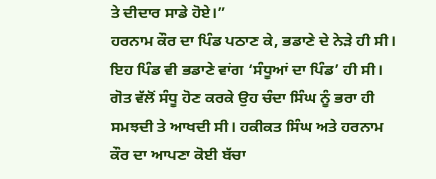ਤੇ ਦੀਦਾਰ ਸਾਡੇ ਹੋਏ।”
ਹਰਨਾਮ ਕੌਰ ਦਾ ਪਿੰਡ ਪਠਾਣ ਕੇ, ਭਡਾਣੇ ਦੇ ਨੇੜੇ ਹੀ ਸੀ। ਇਹ ਪਿੰਡ ਵੀ ਭਡਾਣੇ ਵਾਂਗ ‘ਸੰਧੂਆਂ ਦਾ ਪਿੰਡ’ ਹੀ ਸੀ। ਗੋਤ ਵੱਲੋਂ ਸੰਧੂ ਹੋਣ ਕਰਕੇ ਉਹ ਚੰਦਾ ਸਿੰਘ ਨੂੰ ਭਰਾ ਹੀ ਸਮਝਦੀ ਤੇ ਆਖਦੀ ਸੀ। ਹਕੀਕਤ ਸਿੰਘ ਅਤੇ ਹਰਨਾਮ ਕੌਰ ਦਾ ਆਪਣਾ ਕੋਈ ਬੱਚਾ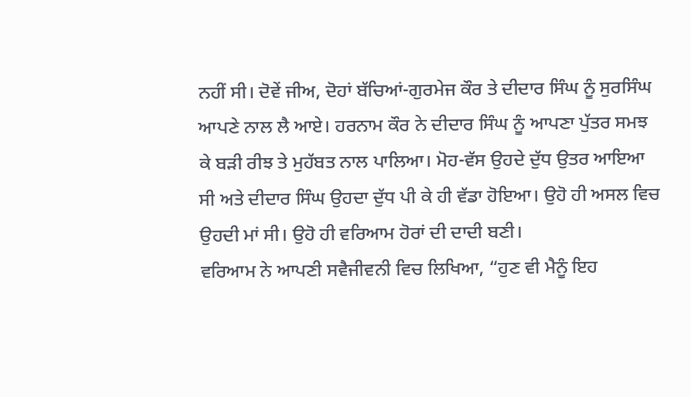ਨਹੀਂ ਸੀ। ਦੋਵੇਂ ਜੀਅ, ਦੋਹਾਂ ਬੱਚਿਆਂ-ਗੁਰਮੇਜ ਕੌਰ ਤੇ ਦੀਦਾਰ ਸਿੰਘ ਨੂੰ ਸੁਰਸਿੰਘ ਆਪਣੇ ਨਾਲ ਲੈ ਆਏ। ਹਰਨਾਮ ਕੌਰ ਨੇ ਦੀਦਾਰ ਸਿੰਘ ਨੂੰ ਆਪਣਾ ਪੁੱਤਰ ਸਮਝ ਕੇ ਬੜੀ ਰੀਝ ਤੇ ਮੁਹੱਬਤ ਨਾਲ ਪਾਲਿਆ। ਮੋਹ-ਵੱਸ ਉਹਦੇ ਦੁੱਧ ਉਤਰ ਆਇਆ ਸੀ ਅਤੇ ਦੀਦਾਰ ਸਿੰਘ ਉਹਦਾ ਦੁੱਧ ਪੀ ਕੇ ਹੀ ਵੱਡਾ ਹੋਇਆ। ਉਹੋ ਹੀ ਅਸਲ ਵਿਚ ਉਹਦੀ ਮਾਂ ਸੀ। ਉਹੋ ਹੀ ਵਰਿਆਮ ਹੋਰਾਂ ਦੀ ਦਾਦੀ ਬਣੀ।
ਵਰਿਆਮ ਨੇ ਆਪਣੀ ਸਵੈਜੀਵਨੀ ਵਿਚ ਲਿਖਿਆ, “ਹੁਣ ਵੀ ਮੈਨੂੰ ਇਹ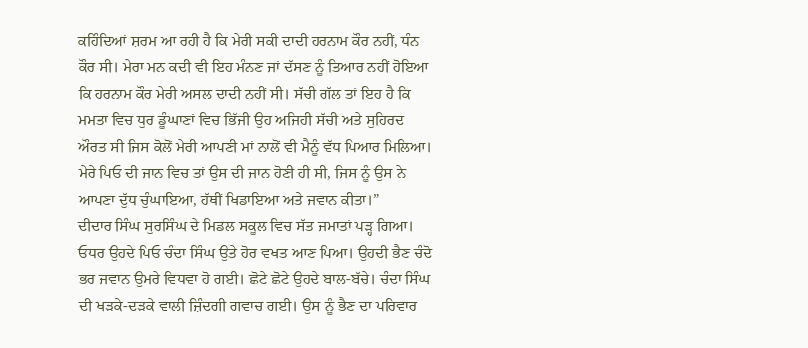ਕਹਿੰਦਿਆਂ ਸ਼ਰਮ ਆ ਰਹੀ ਹੈ ਕਿ ਮੇਰੀ ਸਕੀ ਦਾਦੀ ਹਰਨਾਮ ਕੌਰ ਨਹੀਂ, ਧੰਨ ਕੌਰ ਸੀ। ਮੇਰਾ ਮਨ ਕਦੀ ਵੀ ਇਹ ਮੰਨਣ ਜਾਂ ਦੱਸਣ ਨੂੰ ਤਿਆਰ ਨਹੀਂ ਹੋਇਆ ਕਿ ਹਰਨਾਮ ਕੌਰ ਮੇਰੀ ਅਸਲ ਦਾਦੀ ਨਹੀਂ ਸੀ। ਸੱਚੀ ਗੱਲ ਤਾਂ ਇਹ ਹੈ ਕਿ ਮਮਤਾ ਵਿਚ ਧੁਰ ਡੂੰਘਾਣਾਂ ਵਿਚ ਭਿੱਜੀ ਉਹ ਅਜਿਹੀ ਸੱਚੀ ਅਤੇ ਸੁਹਿਰਦ ਔਰਤ ਸੀ ਜਿਸ ਕੋਲੋਂ ਮੇਰੀ ਆਪਣੀ ਮਾਂ ਨਾਲੋਂ ਵੀ ਮੈਨੂੰ ਵੱਧ ਪਿਆਰ ਮਿਲਿਆ। ਮੇਰੇ ਪਿਓ ਦੀ ਜਾਨ ਵਿਚ ਤਾਂ ਉਸ ਦੀ ਜਾਨ ਹੋਣੀ ਹੀ ਸੀ, ਜਿਸ ਨੂੰ ਉਸ ਨੇ ਆਪਣਾ ਦੁੱਧ ਚੁੰਘਾਇਆ, ਹੱਥੀਂ ਖਿਡਾਇਆ ਅਤੇ ਜਵਾਨ ਕੀਤਾ।”
ਦੀਦਾਰ ਸਿੰਘ ਸੁਰਸਿੰਘ ਦੇ ਮਿਡਲ ਸਕੂਲ ਵਿਚ ਸੱਤ ਜਮਾਤਾਂ ਪੜ੍ਹ ਗਿਆ। ਓਧਰ ਉਹਦੇ ਪਿਓ ਚੰਦਾ ਸਿੰਘ ਉਤੇ ਹੋਰ ਵਖਤ ਆਣ ਪਿਆ। ਉਹਦੀ ਭੈਣ ਚੰਦੋ ਭਰ ਜਵਾਨ ਉਮਰੇ ਵਿਧਵਾ ਹੋ ਗਈ। ਛੋਟੇ ਛੋਟੇ ਉਹਦੇ ਬਾਲ-ਬੱਚੇ। ਚੰਦਾ ਸਿੰਘ ਦੀ ਖੜਕੇ-ਦੜਕੇ ਵਾਲੀ ਜ਼ਿੰਦਗੀ ਗਵਾਚ ਗਈ। ਉਸ ਨੂੰ ਭੈਣ ਦਾ ਪਰਿਵਾਰ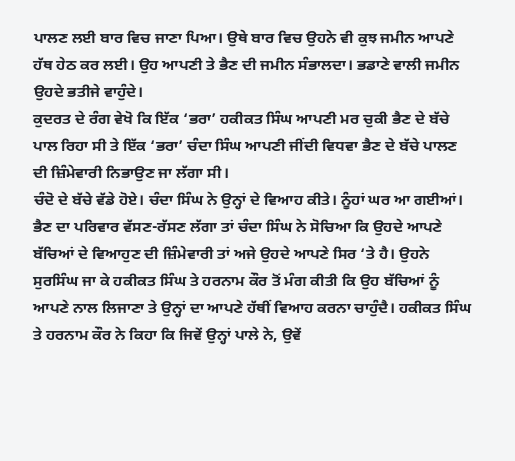ਪਾਲਣ ਲਈ ਬਾਰ ਵਿਚ ਜਾਣਾ ਪਿਆ। ਉਥੇ ਬਾਰ ਵਿਚ ਉਹਨੇ ਵੀ ਕੁਝ ਜਮੀਨ ਆਪਣੇ ਹੱਥ ਹੇਠ ਕਰ ਲਈ। ਉਹ ਆਪਣੀ ਤੇ ਭੈਣ ਦੀ ਜਮੀਨ ਸੰਭਾਲਦਾ। ਭਡਾਣੇ ਵਾਲੀ ਜਮੀਨ ਉਹਦੇ ਭਤੀਜੇ ਵਾਹੁੰਦੇ।
ਕੁਦਰਤ ਦੇ ਰੰਗ ਵੇਖੋ ਕਿ ਇੱਕ ‘ਭਰਾ’ ਹਕੀਕਤ ਸਿੰਘ ਆਪਣੀ ਮਰ ਚੁਕੀ ਭੈਣ ਦੇ ਬੱਚੇ ਪਾਲ ਰਿਹਾ ਸੀ ਤੇ ਇੱਕ ‘ਭਰਾ’ ਚੰਦਾ ਸਿੰਘ ਆਪਣੀ ਜੀਂਦੀ ਵਿਧਵਾ ਭੈਣ ਦੇ ਬੱਚੇ ਪਾਲਣ ਦੀ ਜ਼ਿੰਮੇਵਾਰੀ ਨਿਭਾਉਣ ਜਾ ਲੱਗਾ ਸੀ।
ਚੰਦੋ ਦੇ ਬੱਚੇ ਵੱਡੇ ਹੋਏ। ਚੰਦਾ ਸਿੰਘ ਨੇ ਉਨ੍ਹਾਂ ਦੇ ਵਿਆਹ ਕੀਤੇ। ਨੂੰਹਾਂ ਘਰ ਆ ਗਈਆਂ। ਭੈਣ ਦਾ ਪਰਿਵਾਰ ਵੱਸਣ-ਰੱਸਣ ਲੱਗਾ ਤਾਂ ਚੰਦਾ ਸਿੰਘ ਨੇ ਸੋਚਿਆ ਕਿ ਉਹਦੇ ਆਪਣੇ ਬੱਚਿਆਂ ਦੇ ਵਿਆਹੁਣ ਦੀ ਜ਼ਿੰਮੇਵਾਰੀ ਤਾਂ ਅਜੇ ਉਹਦੇ ਆਪਣੇ ਸਿਰ ‘ਤੇ ਹੈ। ਉਹਨੇ ਸੁਰਸਿੰਘ ਜਾ ਕੇ ਹਕੀਕਤ ਸਿੰਘ ਤੇ ਹਰਨਾਮ ਕੌਰ ਤੋਂ ਮੰਗ ਕੀਤੀ ਕਿ ਉਹ ਬੱਚਿਆਂ ਨੂੰ ਆਪਣੇ ਨਾਲ ਲਿਜਾਣਾ ਤੇ ਉਨ੍ਹਾਂ ਦਾ ਆਪਣੇ ਹੱਥੀਂ ਵਿਆਹ ਕਰਨਾ ਚਾਹੁੰਦੈ। ਹਕੀਕਤ ਸਿੰਘ ਤੇ ਹਰਨਾਮ ਕੌਰ ਨੇ ਕਿਹਾ ਕਿ ਜਿਵੇਂ ਉਨ੍ਹਾਂ ਪਾਲੇ ਨੇ, ਉਵੇਂ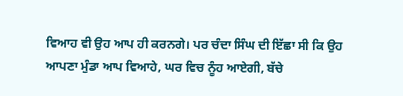ਵਿਆਹ ਵੀ ਉਹ ਆਪ ਹੀ ਕਰਨਗੇ। ਪਰ ਚੰਦਾ ਸਿੰਘ ਦੀ ਇੱਛਾ ਸੀ ਕਿ ਉਹ ਆਪਣਾ ਮੁੰਡਾ ਆਪ ਵਿਆਹੇ, ਘਰ ਵਿਚ ਨੂੰਹ ਆਏਗੀ, ਬੱਚੇ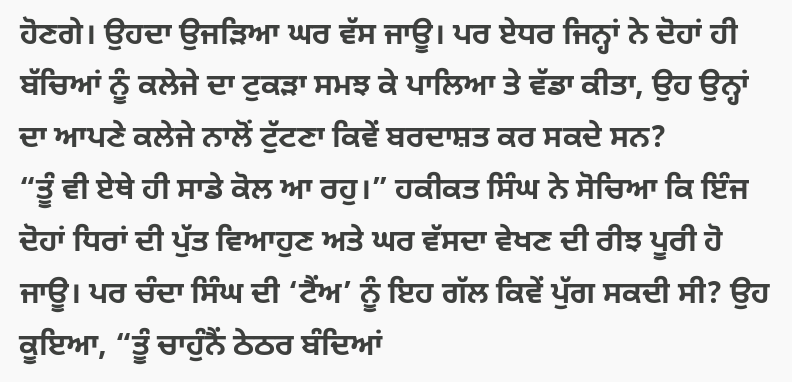ਹੋਣਗੇ। ਉਹਦਾ ਉਜੜਿਆ ਘਰ ਵੱਸ ਜਾਊ। ਪਰ ਏਧਰ ਜਿਨ੍ਹਾਂ ਨੇ ਦੋਹਾਂ ਹੀ ਬੱਚਿਆਂ ਨੂੰ ਕਲੇਜੇ ਦਾ ਟੁਕੜਾ ਸਮਝ ਕੇ ਪਾਲਿਆ ਤੇ ਵੱਡਾ ਕੀਤਾ, ਉਹ ਉਨ੍ਹਾਂ ਦਾ ਆਪਣੇ ਕਲੇਜੇ ਨਾਲੋਂ ਟੁੱਟਣਾ ਕਿਵੇਂ ਬਰਦਾਸ਼ਤ ਕਰ ਸਕਦੇ ਸਨ?
“ਤੂੰ ਵੀ ਏਥੇ ਹੀ ਸਾਡੇ ਕੋਲ ਆ ਰਹੁ।” ਹਕੀਕਤ ਸਿੰਘ ਨੇ ਸੋਚਿਆ ਕਿ ਇੰਜ ਦੋਹਾਂ ਧਿਰਾਂ ਦੀ ਪੁੱਤ ਵਿਆਹੁਣ ਅਤੇ ਘਰ ਵੱਸਦਾ ਵੇਖਣ ਦੀ ਰੀਝ ਪੂਰੀ ਹੋ ਜਾਊ। ਪਰ ਚੰਦਾ ਸਿੰਘ ਦੀ ‘ਟੈਂਅ’ ਨੂੰ ਇਹ ਗੱਲ ਕਿਵੇਂ ਪੁੱਗ ਸਕਦੀ ਸੀ? ਉਹ ਕੂਇਆ, “ਤੂੰ ਚਾਹੁੰਨੈਂ ਠੇਠਰ ਬੰਦਿਆਂ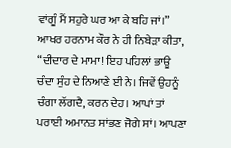ਵਾਂਗੂੰ ਮੈਂ ਸਹੁਰੇ ਘਰ ਆ ਕੇ ਬਹਿ ਜਾਂ।”
ਆਖਰ ਹਰਨਾਮ ਕੌਰ ਨੇ ਹੀ ਨਿਬੇੜਾ ਕੀਤਾ, “ਦੀਦਾਰ ਦੇ ਮਾਮਾ! ਇਹ ਪਹਿਲਾਂ ਭਾਊ ਚੰਦਾ ਸੁੰਹ ਦੇ ਨਿਆਣੇ ਈ ਨੇ। ਜਿਵੇਂ ਉਹਨੂੰ ਚੰਗਾ ਲੱਗਦੈ, ਕਰਨ ਦੇਹ। ਆਪਾਂ ਤਾਂ ਪਰਾਈ ਅਮਾਨਤ ਸਾਂਭਣ ਜੋਗੇ ਸਾਂ। ਆਪਣਾ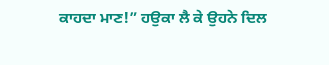ਕਾਹਦਾ ਮਾਣ!” ਹਉਕਾ ਲੈ ਕੇ ਉਹਨੇ ਦਿਲ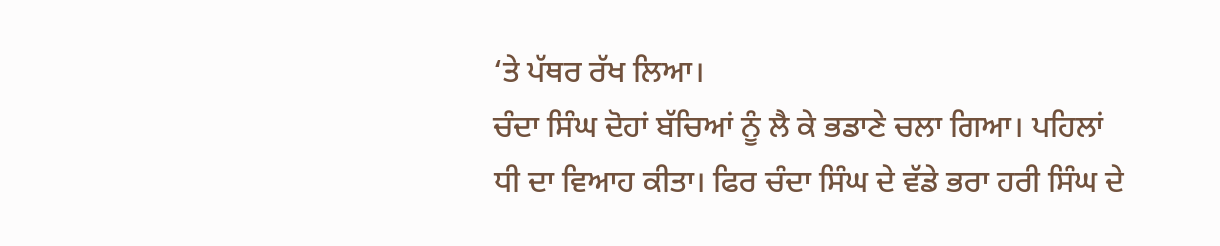‘ਤੇ ਪੱਥਰ ਰੱਖ ਲਿਆ।
ਚੰਦਾ ਸਿੰਘ ਦੋਹਾਂ ਬੱਚਿਆਂ ਨੂੰ ਲੈ ਕੇ ਭਡਾਣੇ ਚਲਾ ਗਿਆ। ਪਹਿਲਾਂ ਧੀ ਦਾ ਵਿਆਹ ਕੀਤਾ। ਫਿਰ ਚੰਦਾ ਸਿੰਘ ਦੇ ਵੱਡੇ ਭਰਾ ਹਰੀ ਸਿੰਘ ਦੇ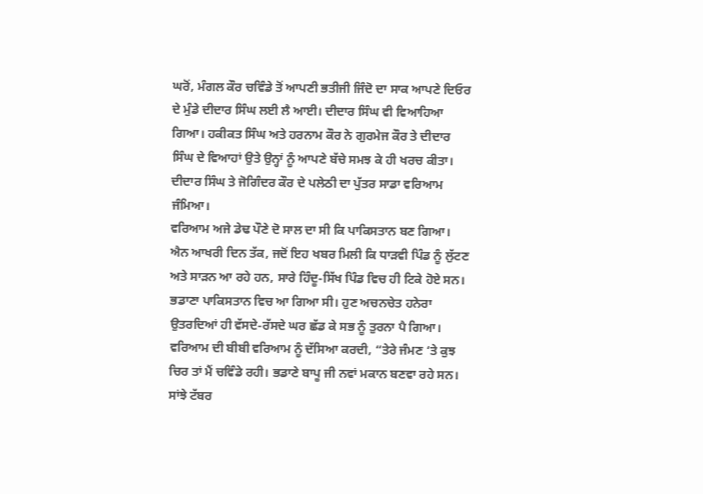ਘਰੋਂ, ਮੰਗਲ ਕੌਰ ਚਵਿੰਡੇ ਤੋਂ ਆਪਣੀ ਭਤੀਜੀ ਜਿੰਦੋ ਦਾ ਸਾਕ ਆਪਣੇ ਦਿਓਰ ਦੇ ਮੁੰਡੇ ਦੀਦਾਰ ਸਿੰਘ ਲਈ ਲੈ ਆਈ। ਦੀਦਾਰ ਸਿੰਘ ਵੀ ਵਿਆਹਿਆ ਗਿਆ। ਹਕੀਕਤ ਸਿੰਘ ਅਤੇ ਹਰਨਾਮ ਕੌਰ ਨੇ ਗੁਰਮੇਜ ਕੌਰ ਤੇ ਦੀਦਾਰ ਸਿੰਘ ਦੇ ਵਿਆਹਾਂ ਉਤੇ ਉਨ੍ਹਾਂ ਨੂੰ ਆਪਣੇ ਬੱਚੇ ਸਮਝ ਕੇ ਹੀ ਖਰਚ ਕੀਤਾ। ਦੀਦਾਰ ਸਿੰਘ ਤੇ ਜੋਗਿੰਦਰ ਕੌਰ ਦੇ ਪਲੇਠੀ ਦਾ ਪੁੱਤਰ ਸਾਡਾ ਵਰਿਆਮ ਜੰਮਿਆ।
ਵਰਿਆਮ ਅਜੇ ਡੇਢ ਪੌਣੇ ਦੋ ਸਾਲ ਦਾ ਸੀ ਕਿ ਪਾਕਿਸਤਾਨ ਬਣ ਗਿਆ। ਐਨ ਆਖਰੀ ਦਿਨ ਤੱਕ, ਜਦੋਂ ਇਹ ਖਬਰ ਮਿਲੀ ਕਿ ਧਾੜਵੀ ਪਿੰਡ ਨੂੰ ਲੁੱਟਣ ਅਤੇ ਸਾੜਨ ਆ ਰਹੇ ਹਨ, ਸਾਰੇ ਹਿੰਦੂ-ਸਿੱਖ ਪਿੰਡ ਵਿਚ ਹੀ ਟਿਕੇ ਹੋਏ ਸਨ। ਭਡਾਣਾ ਪਾਕਿਸਤਾਨ ਵਿਚ ਆ ਗਿਆ ਸੀ। ਹੁਣ ਅਚਨਚੇਤ ਹਨੇਰਾ ਉਤਰਦਿਆਂ ਹੀ ਵੱਸਦੇ-ਰੱਸਦੇ ਘਰ ਛੱਡ ਕੇ ਸਭ ਨੂੰ ਤੁਰਨਾ ਪੈ ਗਿਆ।
ਵਰਿਆਮ ਦੀ ਬੀਬੀ ਵਰਿਆਮ ਨੂੰ ਦੱਸਿਆ ਕਰਦੀ, “ਤੇਰੇ ਜੰਮਣ ‘ਤੇ ਕੁਝ ਚਿਰ ਤਾਂ ਮੈਂ ਚਵਿੰਡੇ ਰਹੀ। ਭਡਾਣੇ ਬਾਪੂ ਜੀ ਨਵਾਂ ਮਕਾਨ ਬਣਵਾ ਰਹੇ ਸਨ। ਸਾਂਝੇ ਟੱਬਰ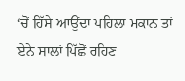‘ਚੋਂ ਹਿੱਸੇ ਆਉਂਦਾ ਪਹਿਲਾ ਮਕਾਨ ਤਾਂ ਏਨੇ ਸਾਲਾਂ ਪਿੱਛੋਂ ਰਹਿਣ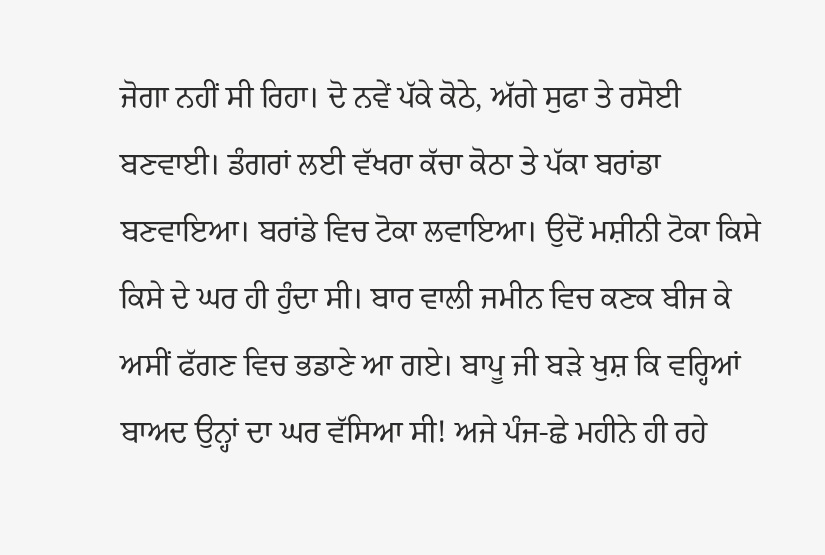ਜੋਗਾ ਨਹੀਂ ਸੀ ਰਿਹਾ। ਦੋ ਨਵੇਂ ਪੱਕੇ ਕੋਠੇ, ਅੱਗੇ ਸੁਫਾ ਤੇ ਰਸੋਈ ਬਣਵਾਈ। ਡੰਗਰਾਂ ਲਈ ਵੱਖਰਾ ਕੱਚਾ ਕੋਠਾ ਤੇ ਪੱਕਾ ਬਰਾਂਡਾ ਬਣਵਾਇਆ। ਬਰਾਂਡੇ ਵਿਚ ਟੋਕਾ ਲਵਾਇਆ। ਉਦੋਂ ਮਸ਼ੀਨੀ ਟੋਕਾ ਕਿਸੇ ਕਿਸੇ ਦੇ ਘਰ ਹੀ ਹੁੰਦਾ ਸੀ। ਬਾਰ ਵਾਲੀ ਜਮੀਨ ਵਿਚ ਕਣਕ ਬੀਜ ਕੇ ਅਸੀਂ ਫੱਗਣ ਵਿਚ ਭਡਾਣੇ ਆ ਗਏ। ਬਾਪੂ ਜੀ ਬੜੇ ਖੁਸ਼ ਕਿ ਵਰ੍ਹਿਆਂ ਬਾਅਦ ਉਨ੍ਹਾਂ ਦਾ ਘਰ ਵੱਸਿਆ ਸੀ! ਅਜੇ ਪੰਜ-ਛੇ ਮਹੀਨੇ ਹੀ ਰਹੇ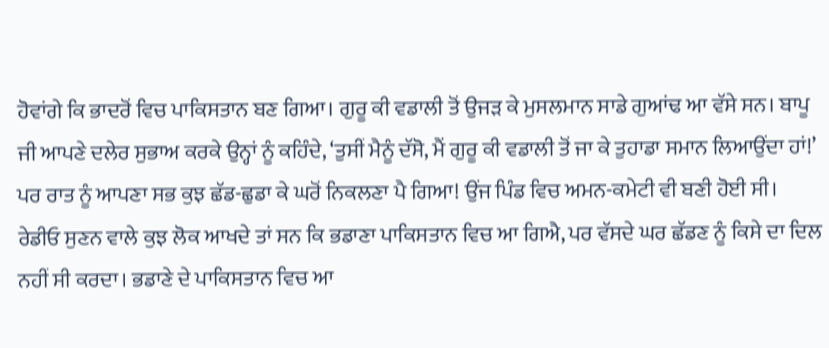ਹੋਵਾਂਗੇ ਕਿ ਭਾਦਰੋਂ ਵਿਚ ਪਾਕਿਸਤਾਨ ਬਣ ਗਿਆ। ਗੁਰੂ ਕੀ ਵਡਾਲੀ ਤੋਂ ਉਜੜ ਕੇ ਮੁਸਲਮਾਨ ਸਾਡੇ ਗੁਆਂਢ ਆ ਵੱਸੇ ਸਨ। ਬਾਪੂ ਜੀ ਆਪਣੇ ਦਲੇਰ ਸੁਭਾਅ ਕਰਕੇ ਉਨ੍ਹਾਂ ਨੂੰ ਕਹਿੰਦੇ, ‘ਤੁਸੀਂ ਮੈਨੂੰ ਦੱਸੋ, ਮੈਂ ਗੁਰੂ ਕੀ ਵਡਾਲੀ ਤੋਂ ਜਾ ਕੇ ਤੁਹਾਡਾ ਸਮਾਨ ਲਿਆਉਂਦਾ ਹਾਂ!’ ਪਰ ਰਾਤ ਨੂੰ ਆਪਣਾ ਸਭ ਕੁਝ ਛੱਡ-ਛੁਡਾ ਕੇ ਘਰੋਂ ਨਿਕਲਣਾ ਪੈ ਗਿਆ! ਉਂਜ ਪਿੰਡ ਵਿਚ ਅਮਨ-ਕਮੇਟੀ ਵੀ ਬਣੀ ਹੋਈ ਸੀ। ਰੇਡੀਓ ਸੁਣਨ ਵਾਲੇ ਕੁਝ ਲੋਕ ਆਖਦੇ ਤਾਂ ਸਨ ਕਿ ਭਡਾਣਾ ਪਾਕਿਸਤਾਨ ਵਿਚ ਆ ਗਿਐ, ਪਰ ਵੱਸਦੇ ਘਰ ਛੱਡਣ ਨੂੰ ਕਿਸੇ ਦਾ ਦਿਲ ਨਹੀਂ ਸੀ ਕਰਦਾ। ਭਡਾਣੇ ਦੇ ਪਾਕਿਸਤਾਨ ਵਿਚ ਆ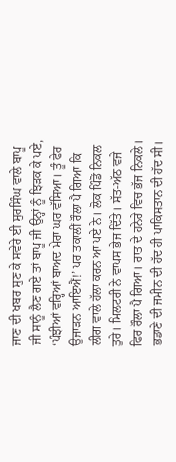ਜਾਣ ਦੀ ਖਬਰ ਸੁਣ ਕੇ ਸਵੇਰੇ ਈ ਸੁਰਸਿੰਘ ਵਾਲੇ ਬਾਪੂ ਜੀ ਸਾਨੂੰ ਲੈਣ ਗਏ ਤਾਂ ਬਾਪੂ ਜੀ ਉਨ੍ਹਾਂ ਨੂੰ ਝਿੜਕ ਕੇ ਪਏ, ‘ਪੰਝੀਆਂ ਵਰ੍ਹਿਆਂ ਬਾਅਦ ਮੇਰਾ ਘਰ ਵੱਸਿਆ। ਤੂੰ ਫੇਰ ਉਜਾੜਨ ਆਇਐਂ!’ ਪਰ ਤਕਾਲੀਂ ਰੌਲਾ ਪੈ ਗਿਆ ਕਿ ਲੀਗ ਵਾਲੇ ਹੱਲਾ ਕਰਨ ਆ ਪਏ ਨੇ। ਲੋਕ ਪਿੰਡੋਂ ਨਿਕਲ ਤੁਰੇ। ਮਿਲਟਰੀ ਨੇ ਵਾਪਸ ਭੇਜ ਦਿੱਤੇ। ਸੱਤ-ਅੱਠ ਵਜੇ ਫਿਰ ਰੌਲਾ ਪੈ ਗਿਆ। ਰਾਤ ਦੇ ਹਨੇਰੇ ਵਿਚ ਭੱਜ ਨਿਕਲੇ। ਭਡਾਣੇ ਦੀ ਜਮੀਨ ਦੀ ਹੱਦ ਹੀ ਪਾਕਿਸਤਾਨ ਦੀ ਹੱਦ ਸੀ।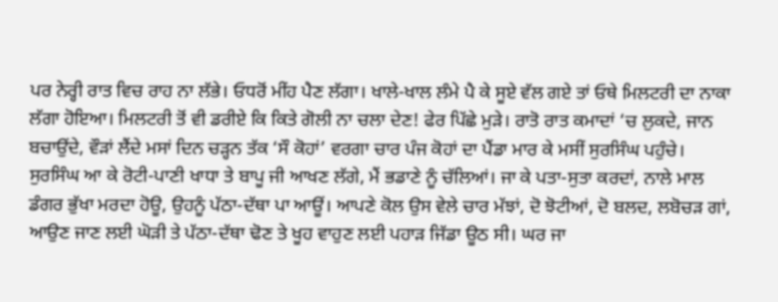ਪਰ ਨੇਰ੍ਹੀ ਰਾਤ ਵਿਚ ਰਾਹ ਨਾ ਲੱਭੇ। ਓਧਰੋਂ ਮੀਂਹ ਪੈਣ ਲੱਗਾ। ਖਾਲੇ-ਖਾਲ ਲੰਮੇ ਪੈ ਕੇ ਸੂਏ ਵੱਲ ਗਏ ਤਾਂ ਓਥੇ ਮਿਲਟਰੀ ਦਾ ਨਾਕਾ ਲੱਗਾ ਹੋਇਆ। ਮਿਲਟਰੀ ਤੋਂ ਵੀ ਡਰੀਏ ਕਿ ਕਿਤੇ ਗੋਲੀ ਨਾ ਚਲਾ ਦੇਣ! ਫੇਰ ਪਿੱਛੇ ਮੁੜੇ। ਰਾਤੋ ਰਾਤ ਕਮਾਦਾਂ ‘ਚ ਲੁਕਦੇ, ਜਾਨ ਬਚਾਉਂਦੇ, ਵੌੜਾਂ ਲੈਂਦੇ ਮਸਾਂ ਦਿਨ ਚੜ੍ਹਨ ਤੱਕ ‘ਸੌ ਕੋਹਾਂ’ ਵਰਗਾ ਚਾਰ ਪੰਜ ਕੋਹਾਂ ਦਾ ਪੈਂਡਾ ਮਾਰ ਕੇ ਮਸੀਂ ਸੁਰਸਿੰਘ ਪਹੁੰਚੇ।
ਸੁਰਸਿੰਘ ਆ ਕੇ ਰੋਟੀ-ਪਾਣੀ ਖਾਧਾ ਤੇ ਬਾਪੂ ਜੀ ਆਖਣ ਲੱਗੇ, ਮੈਂ ਭਡਾਣੇ ਨੂੰ ਚੱਲਿਆਂ। ਜਾ ਕੇ ਪਤਾ-ਸੁਤਾ ਕਰਦਾਂ, ਨਾਲੇ ਮਾਲ ਡੰਗਰ ਭੁੱਖਾ ਮਰਦਾ ਹੋਊ, ਉਹਨੂੰ ਪੱਠਾ-ਦੱਥਾ ਪਾ ਆਊਂ। ਆਪਣੇ ਕੋਲ ਉਸ ਵੇਲੇ ਚਾਰ ਮੱਝਾਂ, ਦੋ ਝੋਟੀਆਂ, ਦੋ ਬਲਦ, ਲਬੋਚੜ ਗਾਂ, ਆਉਣ ਜਾਣ ਲਈ ਘੋੜੀ ਤੇ ਪੱਠਾ-ਦੱਥਾ ਢੋਣ ਤੇ ਖੂਹ ਵਾਹੁਣ ਲਈ ਪਹਾੜ ਜਿੱਡਾ ਊਠ ਸੀ। ਘਰ ਜਾ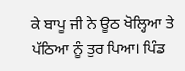ਕੇ ਬਾਪੂ ਜੀ ਨੇ ਊਠ ਖੋਲ੍ਹਿਆ ਤੇ ਪੱਠਿਆ ਨੂੰ ਤੁਰ ਪਿਆ। ਪਿੰਡ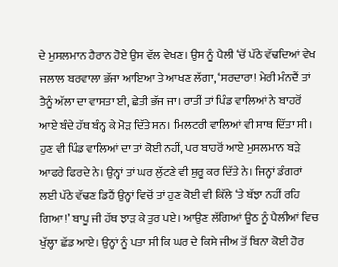ਦੇ ਮੁਸਲਮਾਨ ਹੈਰਾਨ ਹੋਏ ਉਸ ਵੱਲ ਵੇਖਣ। ਉਸ ਨੂੰ ਪੈਲੀ ‘ਚੋਂ ਪੱਠੇ ਵੱਢਦਿਆਂ ਵੇਖ ਜਲਾਲ ਬਰਵਾਲਾ ਭੱਜਾ ਆਇਆ ਤੇ ਆਖਣ ਲੱਗਾ, ‘ਸਰਦਾਰਾ! ਮੇਰੀ ਮੰਨਦੈਂ ਤਾਂ ਤੈਨੂੰ ਅੱਲਾ ਦਾ ਵਾਸਤਾ ਈ, ਛੇਤੀ ਭੱਜ ਜਾ। ਰਾਤੀਂ ਤਾਂ ਪਿੰਡ ਵਾਲਿਆਂ ਨੇ ਬਾਹਰੋਂ ਆਏ ਬੰਦੇ ਹੱਥ ਬੰਨ੍ਹ ਕੇ ਮੋੜ ਦਿੱਤੇ ਸਨ। ਮਿਲਟਰੀ ਵਾਲਿਆਂ ਵੀ ਸਾਥ ਦਿੱਤਾ ਸੀ। ਹੁਣ ਵੀ ਪਿੰਡ ਵਾਲਿਆਂ ਦਾ ਤਾਂ ਕੋਈ ਨਹੀਂ, ਪਰ ਬਾਹਰੋਂ ਆਏ ਮੁਸਲਮਾਨ ਬੜੇ ਆਫਰੇ ਫਿਰਦੇ ਨੇ। ਉਨ੍ਹਾਂ ਤਾਂ ਘਰ ਲੁੱਟਣੇ ਵੀ ਸ਼ੁਰੂ ਕਰ ਦਿੱਤੇ ਨੇ। ਜਿਨ੍ਹਾਂ ਡੰਗਰਾਂ ਲਈ ਪੱਠੇ ਵੱਢਣ ਡਿਹੈਂ ਉਨ੍ਹਾਂ ਵਿਚੋਂ ਤਾਂ ਹੁਣ ਕੋਈ ਵੀ ਕਿੱਲੇ ‘ਤੇ ਬੱਝਾ ਨਹੀਂ ਰਹਿ ਗਿਆ!’ ਬਾਪੂ ਜੀ ਹੱਥ ਝਾੜ ਕੇ ਤੁਰ ਪਏ। ਆਉਣ ਲੱਗਿਆਂ ਊਠ ਨੂੰ ਪੈਲੀਆਂ ਵਿਚ ਖੁੱਲ੍ਹਾ ਛੱਡ ਆਏ। ਉਨ੍ਹਾਂ ਨੂੰ ਪਤਾ ਸੀ ਕਿ ਘਰ ਦੇ ਕਿਸੇ ਜੀਅ ਤੋਂ ਬਿਨਾ ਕੋਈ ਹੋਰ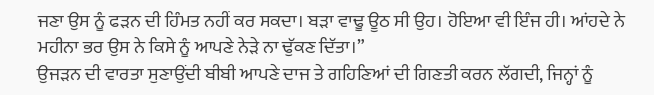ਜਣਾ ਉਸ ਨੂੰ ਫੜਨ ਦੀ ਹਿੰਮਤ ਨਹੀਂ ਕਰ ਸਕਦਾ। ਬੜਾ ਵਾਢੂ ਊਠ ਸੀ ਉਹ। ਹੋਇਆ ਵੀ ਇੰਜ ਹੀ। ਆਂਹਦੇ ਨੇ ਮਹੀਨਾ ਭਰ ਉਸ ਨੇ ਕਿਸੇ ਨੂੰ ਆਪਣੇ ਨੇੜੇ ਨਾ ਢੁੱਕਣ ਦਿੱਤਾ।”
ਉਜੜਨ ਦੀ ਵਾਰਤਾ ਸੁਣਾਉਂਦੀ ਬੀਬੀ ਆਪਣੇ ਦਾਜ ਤੇ ਗਹਿਣਿਆਂ ਦੀ ਗਿਣਤੀ ਕਰਨ ਲੱਗਦੀ, ਜਿਨ੍ਹਾਂ ਨੂੰ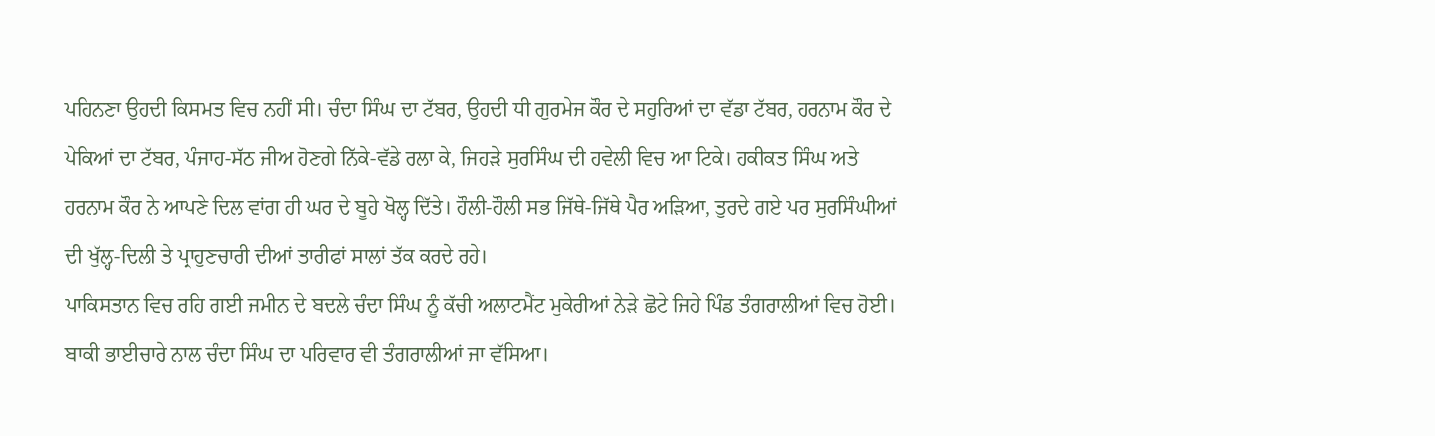ਪਹਿਨਣਾ ਉਹਦੀ ਕਿਸਮਤ ਵਿਚ ਨਹੀਂ ਸੀ। ਚੰਦਾ ਸਿੰਘ ਦਾ ਟੱਬਰ, ਉਹਦੀ ਧੀ ਗੁਰਮੇਜ ਕੌਰ ਦੇ ਸਹੁਰਿਆਂ ਦਾ ਵੱਡਾ ਟੱਬਰ, ਹਰਨਾਮ ਕੌਰ ਦੇ ਪੇਕਿਆਂ ਦਾ ਟੱਬਰ, ਪੰਜਾਹ-ਸੱਠ ਜੀਅ ਹੋਣਗੇ ਨਿੱਕੇ-ਵੱਡੇ ਰਲਾ ਕੇ, ਜਿਹੜੇ ਸੁਰਸਿੰਘ ਦੀ ਹਵੇਲੀ ਵਿਚ ਆ ਟਿਕੇ। ਹਕੀਕਤ ਸਿੰਘ ਅਤੇ ਹਰਨਾਮ ਕੌਰ ਨੇ ਆਪਣੇ ਦਿਲ ਵਾਂਗ ਹੀ ਘਰ ਦੇ ਬੂਹੇ ਖੋਲ੍ਹ ਦਿੱਤੇ। ਹੌਲੀ-ਹੌਲੀ ਸਭ ਜਿੱਥੇ-ਜਿੱਥੇ ਪੈਰ ਅੜਿਆ, ਤੁਰਦੇ ਗਏ ਪਰ ਸੁਰਸਿੰਘੀਆਂ ਦੀ ਖੁੱਲ੍ਹ-ਦਿਲੀ ਤੇ ਪ੍ਰਾਹੁਣਚਾਰੀ ਦੀਆਂ ਤਾਰੀਫਾਂ ਸਾਲਾਂ ਤੱਕ ਕਰਦੇ ਰਹੇ।
ਪਾਕਿਸਤਾਨ ਵਿਚ ਰਹਿ ਗਈ ਜਮੀਨ ਦੇ ਬਦਲੇ ਚੰਦਾ ਸਿੰਘ ਨੂੰ ਕੱਚੀ ਅਲਾਟਮੈਂਟ ਮੁਕੇਰੀਆਂ ਨੇੜੇ ਛੋਟੇ ਜਿਹੇ ਪਿੰਡ ਤੰਗਰਾਲੀਆਂ ਵਿਚ ਹੋਈ। ਬਾਕੀ ਭਾਈਚਾਰੇ ਨਾਲ ਚੰਦਾ ਸਿੰਘ ਦਾ ਪਰਿਵਾਰ ਵੀ ਤੰਗਰਾਲੀਆਂ ਜਾ ਵੱਸਿਆ।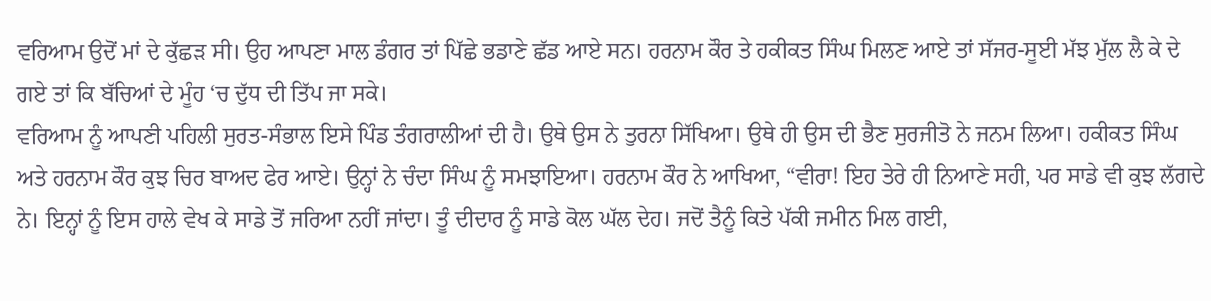ਵਰਿਆਮ ਉਦੋਂ ਮਾਂ ਦੇ ਕੁੱਛੜ ਸੀ। ਉਹ ਆਪਣਾ ਮਾਲ ਡੰਗਰ ਤਾਂ ਪਿੱਛੇ ਭਡਾਣੇ ਛੱਡ ਆਏ ਸਨ। ਹਰਨਾਮ ਕੌਰ ਤੇ ਹਕੀਕਤ ਸਿੰਘ ਮਿਲਣ ਆਏ ਤਾਂ ਸੱਜਰ-ਸੂਈ ਮੱਝ ਮੁੱਲ ਲੈ ਕੇ ਦੇ ਗਏ ਤਾਂ ਕਿ ਬੱਚਿਆਂ ਦੇ ਮੂੰਹ ‘ਚ ਦੁੱਧ ਦੀ ਤਿੱਪ ਜਾ ਸਕੇ।
ਵਰਿਆਮ ਨੂੰ ਆਪਣੀ ਪਹਿਲੀ ਸੁਰਤ-ਸੰਭਾਲ ਇਸੇ ਪਿੰਡ ਤੰਗਰਾਲੀਆਂ ਦੀ ਹੈ। ਉਥੇ ਉਸ ਨੇ ਤੁਰਨਾ ਸਿੱਖਿਆ। ਉਥੇ ਹੀ ਉਸ ਦੀ ਭੈਣ ਸੁਰਜੀਤੋ ਨੇ ਜਨਮ ਲਿਆ। ਹਕੀਕਤ ਸਿੰਘ ਅਤੇ ਹਰਨਾਮ ਕੌਰ ਕੁਝ ਚਿਰ ਬਾਅਦ ਫੇਰ ਆਏ। ਉਨ੍ਹਾਂ ਨੇ ਚੰਦਾ ਸਿੰਘ ਨੂੰ ਸਮਝਾਇਆ। ਹਰਨਾਮ ਕੌਰ ਨੇ ਆਖਿਆ, “ਵੀਰਾ! ਇਹ ਤੇਰੇ ਹੀ ਨਿਆਣੇ ਸਹੀ, ਪਰ ਸਾਡੇ ਵੀ ਕੁਝ ਲੱਗਦੇ ਨੇ। ਇਨ੍ਹਾਂ ਨੂੰ ਇਸ ਹਾਲੇ ਵੇਖ ਕੇ ਸਾਡੇ ਤੋਂ ਜਰਿਆ ਨਹੀਂ ਜਾਂਦਾ। ਤੂੰ ਦੀਦਾਰ ਨੂੰ ਸਾਡੇ ਕੋਲ ਘੱਲ ਦੇਹ। ਜਦੋਂ ਤੈਨੂੰ ਕਿਤੇ ਪੱਕੀ ਜਮੀਨ ਮਿਲ ਗਈ,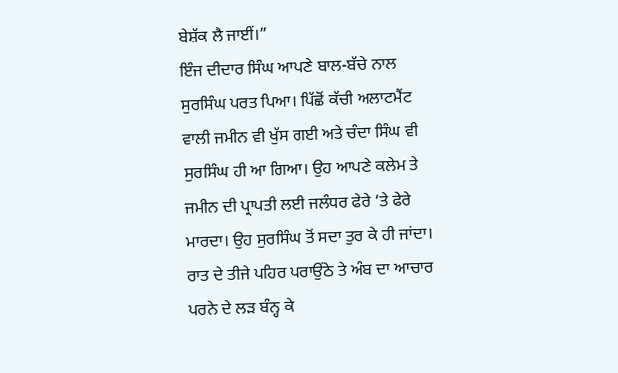ਬੇਸ਼ੱਕ ਲੈ ਜਾਈਂ।”
ਇੰਜ ਦੀਦਾਰ ਸਿੰਘ ਆਪਣੇ ਬਾਲ-ਬੱਚੇ ਨਾਲ ਸੁਰਸਿੰਘ ਪਰਤ ਪਿਆ। ਪਿੱਛੋਂ ਕੱਚੀ ਅਲਾਟਮੈਂਟ ਵਾਲੀ ਜਮੀਨ ਵੀ ਖੁੱਸ ਗਈ ਅਤੇ ਚੰਦਾ ਸਿੰਘ ਵੀ ਸੁਰਸਿੰਘ ਹੀ ਆ ਗਿਆ। ਉਹ ਆਪਣੇ ਕਲੇਮ ਤੇ ਜਮੀਨ ਦੀ ਪ੍ਰਾਪਤੀ ਲਈ ਜਲੰਧਰ ਫੇਰੇ ‘ਤੇ ਫੇਰੇ ਮਾਰਦਾ। ਉਹ ਸੁਰਸਿੰਘ ਤੋਂ ਸਦਾ ਤੁਰ ਕੇ ਹੀ ਜਾਂਦਾ। ਰਾਤ ਦੇ ਤੀਜੇ ਪਹਿਰ ਪਰਾਉਂਠੇ ਤੇ ਅੰਬ ਦਾ ਆਚਾਰ ਪਰਨੇ ਦੇ ਲੜ ਬੰਨ੍ਹ ਕੇ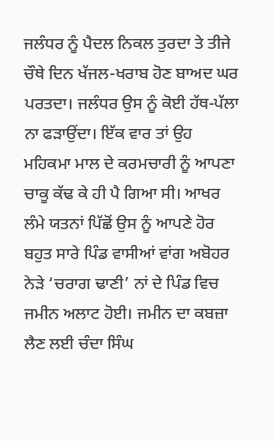ਜਲੰਧਰ ਨੂੰ ਪੈਦਲ ਨਿਕਲ ਤੁਰਦਾ ਤੇ ਤੀਜੇ ਚੌਥੇ ਦਿਨ ਖੱਜਲ-ਖਰਾਬ ਹੋਣ ਬਾਅਦ ਘਰ ਪਰਤਦਾ। ਜਲੰਧਰ ਉਸ ਨੂੰ ਕੋਈ ਹੱਥ-ਪੱਲਾ ਨਾ ਫੜਾਉਂਦਾ। ਇੱਕ ਵਾਰ ਤਾਂ ਉਹ ਮਹਿਕਮਾ ਮਾਲ ਦੇ ਕਰਮਚਾਰੀ ਨੂੰ ਆਪਣਾ ਚਾਕੂ ਕੱਢ ਕੇ ਹੀ ਪੈ ਗਿਆ ਸੀ। ਆਖਰ ਲੰਮੇ ਯਤਨਾਂ ਪਿੱਛੋਂ ਉਸ ਨੂੰ ਆਪਣੇ ਹੋਰ ਬਹੁਤ ਸਾਰੇ ਪਿੰਡ ਵਾਸੀਆਂ ਵਾਂਗ ਅਬੋਹਰ ਨੇੜੇ ‘ਚਰਾਗ ਢਾਣੀ’ ਨਾਂ ਦੇ ਪਿੰਡ ਵਿਚ ਜਮੀਨ ਅਲਾਟ ਹੋਈ। ਜਮੀਨ ਦਾ ਕਬਜ਼ਾ ਲੈਣ ਲਈ ਚੰਦਾ ਸਿੰਘ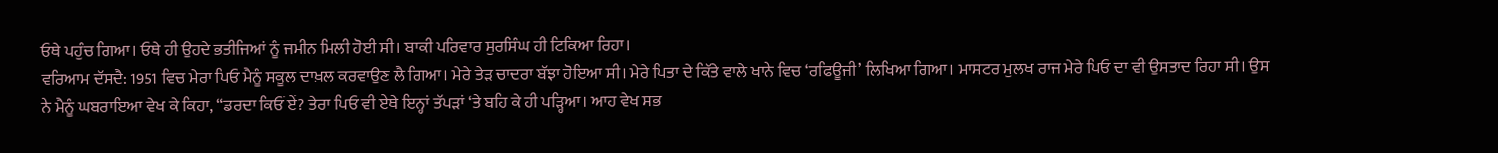ਓਥੇ ਪਹੁੰਚ ਗਿਆ। ਓਥੇ ਹੀ ਉਹਦੇ ਭਤੀਜਿਆਂ ਨੂੰ ਜਮੀਨ ਮਿਲੀ ਹੋਈ ਸੀ। ਬਾਕੀ ਪਰਿਵਾਰ ਸੁਰਸਿੰਘ ਹੀ ਟਿਕਿਆ ਰਿਹਾ।
ਵਰਿਆਮ ਦੱਸਦੈ: 1951 ਵਿਚ ਮੇਰਾ ਪਿਓ ਮੈਨੂੰ ਸਕੂਲ ਦਾਖ਼ਲ ਕਰਵਾਉਣ ਲੈ ਗਿਆ। ਮੇਰੇ ਤੇੜ ਚਾਦਰਾ ਬੱਝਾ ਹੋਇਆ ਸੀ। ਮੇਰੇ ਪਿਤਾ ਦੇ ਕਿੱਤੇ ਵਾਲੇ ਖਾਨੇ ਵਿਚ ‘ਰਫਿਊਜੀ’ ਲਿਖਿਆ ਗਿਆ। ਮਾਸਟਰ ਮੁਲਖ ਰਾਜ ਮੇਰੇ ਪਿਓ ਦਾ ਵੀ ਉਸਤਾਦ ਰਿਹਾ ਸੀ। ਉਸ ਨੇ ਮੈਨੂੰ ਘਬਰਾਇਆ ਵੇਖ ਕੇ ਕਿਹਾ, “ਡਰਦਾ ਕਿਓਂ ਏਂ? ਤੇਰਾ ਪਿਓ ਵੀ ਏਥੇ ਇਨ੍ਹਾਂ ਤੱਪੜਾਂ ‘ਤੇ ਬਹਿ ਕੇ ਹੀ ਪੜ੍ਹਿਆ। ਆਹ ਵੇਖ ਸਭ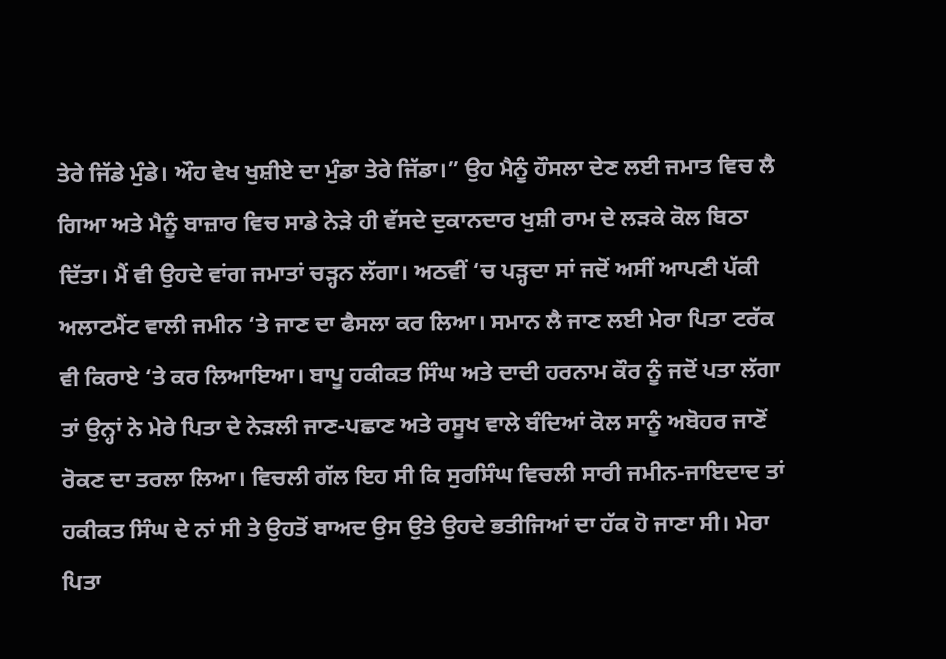ਤੇਰੇ ਜਿੱਡੇ ਮੁੰਡੇ। ਔਹ ਵੇਖ ਖੁਸ਼ੀਏ ਦਾ ਮੁੰਡਾ ਤੇਰੇ ਜਿੱਡਾ।” ਉਹ ਮੈਨੂੰ ਹੌਸਲਾ ਦੇਣ ਲਈ ਜਮਾਤ ਵਿਚ ਲੈ ਗਿਆ ਅਤੇ ਮੈਨੂੰ ਬਾਜ਼ਾਰ ਵਿਚ ਸਾਡੇ ਨੇੜੇ ਹੀ ਵੱਸਦੇ ਦੁਕਾਨਦਾਰ ਖੁਸ਼ੀ ਰਾਮ ਦੇ ਲੜਕੇ ਕੋਲ ਬਿਠਾ ਦਿੱਤਾ। ਮੈਂ ਵੀ ਉਹਦੇ ਵਾਂਗ ਜਮਾਤਾਂ ਚੜ੍ਹਨ ਲੱਗਾ। ਅਠਵੀਂ ‘ਚ ਪੜ੍ਹਦਾ ਸਾਂ ਜਦੋਂ ਅਸੀਂ ਆਪਣੀ ਪੱਕੀ ਅਲਾਟਮੈਂਟ ਵਾਲੀ ਜਮੀਨ ‘ਤੇ ਜਾਣ ਦਾ ਫੈਸਲਾ ਕਰ ਲਿਆ। ਸਮਾਨ ਲੈ ਜਾਣ ਲਈ ਮੇਰਾ ਪਿਤਾ ਟਰੱਕ ਵੀ ਕਿਰਾਏ ‘ਤੇ ਕਰ ਲਿਆਇਆ। ਬਾਪੂ ਹਕੀਕਤ ਸਿੰਘ ਅਤੇ ਦਾਦੀ ਹਰਨਾਮ ਕੌਰ ਨੂੰ ਜਦੋਂ ਪਤਾ ਲੱਗਾ ਤਾਂ ਉਨ੍ਹਾਂ ਨੇ ਮੇਰੇ ਪਿਤਾ ਦੇ ਨੇੜਲੀ ਜਾਣ-ਪਛਾਣ ਅਤੇ ਰਸੂਖ ਵਾਲੇ ਬੰਦਿਆਂ ਕੋਲ ਸਾਨੂੰ ਅਬੋਹਰ ਜਾਣੋਂ ਰੋਕਣ ਦਾ ਤਰਲਾ ਲਿਆ। ਵਿਚਲੀ ਗੱਲ ਇਹ ਸੀ ਕਿ ਸੁਰਸਿੰਘ ਵਿਚਲੀ ਸਾਰੀ ਜਮੀਨ-ਜਾਇਦਾਦ ਤਾਂ ਹਕੀਕਤ ਸਿੰਘ ਦੇ ਨਾਂ ਸੀ ਤੇ ਉਹਤੋਂ ਬਾਅਦ ਉਸ ਉਤੇ ਉਹਦੇ ਭਤੀਜਿਆਂ ਦਾ ਹੱਕ ਹੋ ਜਾਣਾ ਸੀ। ਮੇਰਾ ਪਿਤਾ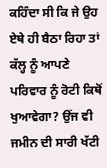ਕਹਿੰਦਾ ਸੀ ਕਿ ਜੇ ਉਹ ਏਥੇ ਹੀ ਬੈਠਾ ਰਿਹਾ ਤਾਂ ਕੱਲ੍ਹ ਨੂੰ ਆਪਣੇ ਪਰਿਵਾਰ ਨੂੰ ਰੋਟੀ ਕਿਥੋਂ ਖੁਆਵੇਗਾ? ਉਂਜ ਵੀ ਜਮੀਨ ਦੀ ਸਾਰੀ ਖੱਟੀ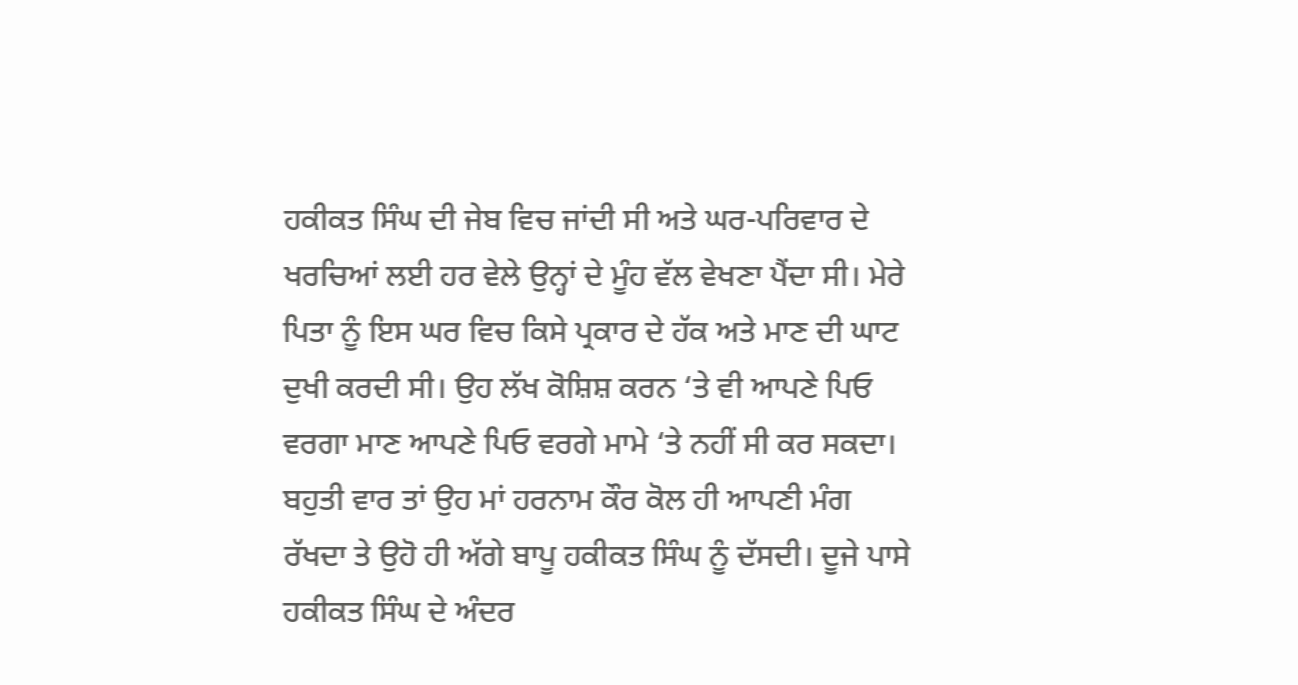ਹਕੀਕਤ ਸਿੰਘ ਦੀ ਜੇਬ ਵਿਚ ਜਾਂਦੀ ਸੀ ਅਤੇ ਘਰ-ਪਰਿਵਾਰ ਦੇ ਖਰਚਿਆਂ ਲਈ ਹਰ ਵੇਲੇ ਉਨ੍ਹਾਂ ਦੇ ਮੂੰਹ ਵੱਲ ਵੇਖਣਾ ਪੈਂਦਾ ਸੀ। ਮੇਰੇ ਪਿਤਾ ਨੂੰ ਇਸ ਘਰ ਵਿਚ ਕਿਸੇ ਪ੍ਰਕਾਰ ਦੇ ਹੱਕ ਅਤੇ ਮਾਣ ਦੀ ਘਾਟ ਦੁਖੀ ਕਰਦੀ ਸੀ। ਉਹ ਲੱਖ ਕੋਸ਼ਿਸ਼ ਕਰਨ ‘ਤੇ ਵੀ ਆਪਣੇ ਪਿਓ ਵਰਗਾ ਮਾਣ ਆਪਣੇ ਪਿਓ ਵਰਗੇ ਮਾਮੇ ‘ਤੇ ਨਹੀਂ ਸੀ ਕਰ ਸਕਦਾ। ਬਹੁਤੀ ਵਾਰ ਤਾਂ ਉਹ ਮਾਂ ਹਰਨਾਮ ਕੌਰ ਕੋਲ ਹੀ ਆਪਣੀ ਮੰਗ ਰੱਖਦਾ ਤੇ ਉਹੋ ਹੀ ਅੱਗੇ ਬਾਪੂ ਹਕੀਕਤ ਸਿੰਘ ਨੂੰ ਦੱਸਦੀ। ਦੂਜੇ ਪਾਸੇ ਹਕੀਕਤ ਸਿੰਘ ਦੇ ਅੰਦਰ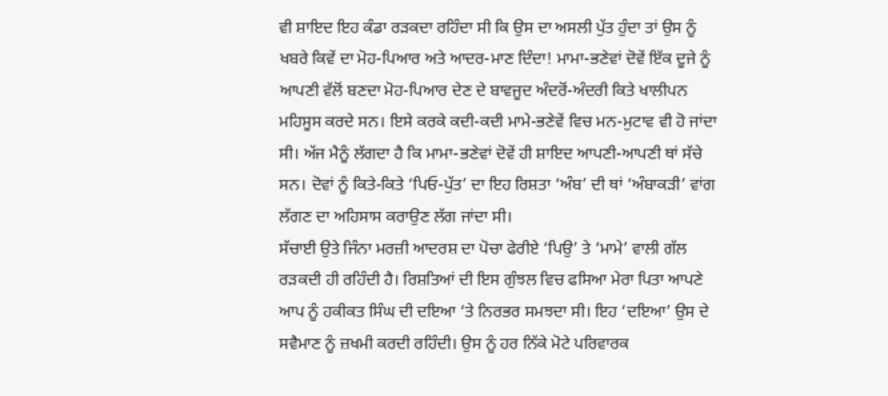ਵੀ ਸ਼ਾਇਦ ਇਹ ਕੰਡਾ ਰੜਕਦਾ ਰਹਿੰਦਾ ਸੀ ਕਿ ਉਸ ਦਾ ਅਸਲੀ ਪੁੱਤ ਹੁੰਦਾ ਤਾਂ ਉਸ ਨੂੰ ਖਬਰੇ ਕਿਵੇਂ ਦਾ ਮੋਹ-ਪਿਆਰ ਅਤੇ ਆਦਰ-ਮਾਣ ਦਿੰਦਾ! ਮਾਮਾ-ਭਣੇਵਾਂ ਦੋਵੇਂ ਇੱਕ ਦੂਜੇ ਨੂੰ ਆਪਣੀ ਵੱਲੋਂ ਬਣਦਾ ਮੋਹ-ਪਿਆਰ ਦੇਣ ਦੇ ਬਾਵਜੂਦ ਅੰਦਰੋਂ-ਅੰਦਰੀ ਕਿਤੇ ਖਾਲੀਪਨ ਮਹਿਸੂਸ ਕਰਦੇ ਸਨ। ਇਸੇ ਕਰਕੇ ਕਦੀ-ਕਦੀ ਮਾਮੇ-ਭਣੇਵੇਂ ਵਿਚ ਮਨ-ਮੁਟਾਵ ਵੀ ਹੋ ਜਾਂਦਾ ਸੀ। ਅੱਜ ਮੈਨੂੰ ਲੱਗਦਾ ਹੈ ਕਿ ਮਾਮਾ-ਭਣੇਵਾਂ ਦੋਵੇਂ ਹੀ ਸ਼ਾਇਦ ਆਪਣੀ-ਆਪਣੀ ਥਾਂ ਸੱਚੇ ਸਨ। ਦੋਵਾਂ ਨੂੰ ਕਿਤੇ-ਕਿਤੇ ‘ਪਿਓ-ਪੁੱਤ’ ਦਾ ਇਹ ਰਿਸ਼ਤਾ ‘ਅੰਬ’ ਦੀ ਥਾਂ ‘ਅੰਬਾਕੜੀ’ ਵਾਂਗ ਲੱਗਣ ਦਾ ਅਹਿਸਾਸ ਕਰਾਉਣ ਲੱਗ ਜਾਂਦਾ ਸੀ।
ਸੱਚਾਈ ਉਤੇ ਜਿੰਨਾ ਮਰਜ਼ੀ ਆਦਰਸ਼ ਦਾ ਪੋਚਾ ਫੇਰੀਏ ‘ਪਿਉ’ ਤੇ ‘ਮਾਮੇ’ ਵਾਲੀ ਗੱਲ ਰੜਕਦੀ ਹੀ ਰਹਿੰਦੀ ਹੈ। ਰਿਸ਼ਤਿਆਂ ਦੀ ਇਸ ਗੁੰਝਲ ਵਿਚ ਫਸਿਆ ਮੇਰਾ ਪਿਤਾ ਆਪਣੇ ਆਪ ਨੂੰ ਹਕੀਕਤ ਸਿੰਘ ਦੀ ਦਇਆ ‘ਤੇ ਨਿਰਭਰ ਸਮਝਦਾ ਸੀ। ਇਹ ‘ਦਇਆ’ ਉਸ ਦੇ ਸਵੈਮਾਣ ਨੂੰ ਜ਼ਖਮੀ ਕਰਦੀ ਰਹਿੰਦੀ। ਉਸ ਨੂੰ ਹਰ ਨਿੱਕੇ ਮੋਟੇ ਪਰਿਵਾਰਕ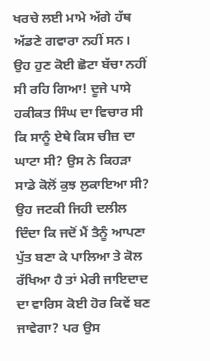ਖਰਚੇ ਲਈ ਮਾਮੇ ਅੱਗੇ ਹੱਥ ਅੱਡਣੇ ਗਵਾਰਾ ਨਹੀਂ ਸਨ। ਉਹ ਹੁਣ ਕੋਈ ਛੋਟਾ ਬੱਚਾ ਨਹੀਂ ਸੀ ਰਹਿ ਗਿਆ! ਦੂਜੇ ਪਾਸੇ ਹਕੀਕਤ ਸਿੰਘ ਦਾ ਵਿਚਾਰ ਸੀ ਕਿ ਸਾਨੂੰ ਏਥੇ ਕਿਸ ਚੀਜ਼ ਦਾ ਘਾਟਾ ਸੀ? ਉਸ ਨੇ ਕਿਹੜਾ ਸਾਡੇ ਕੋਲੋਂ ਕੁਝ ਲੁਕਾਇਆ ਸੀ? ਉਹ ਜਟਕੀ ਜਿਹੀ ਦਲੀਲ ਦਿੰਦਾ ਕਿ ਜਦੋਂ ਮੈਂ ਤੈਨੂੰ ਆਪਣਾ ਪੁੱਤ ਬਣਾ ਕੇ ਪਾਲਿਆ ਤੇ ਕੋਲ ਰੱਖਿਆ ਹੈ ਤਾਂ ਮੇਰੀ ਜਾਇਦਾਦ ਦਾ ਵਾਰਿਸ ਕੋਈ ਹੋਰ ਕਿਵੇਂ ਬਣ ਜਾਵੇਗਾ? ਪਰ ਉਸ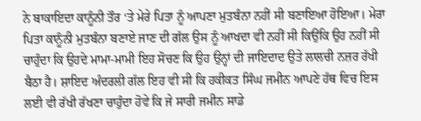ਨੇ ਬਾਕਾਇਦਾ ਕਾਨੂੰਨੀ ਤੌਰ ‘ਤੇ ਮੇਰੇ ਪਿਤਾ ਨੂੰ ਆਪਣਾ ਮੁਤਬੰਨਾ ਨਹੀਂ ਸੀ ਬਣਾਇਆ ਹੋਇਆ। ਮੇਰਾ ਪਿਤਾ ਕਾਨੂੰਨੀ ਮੁਤਬੰਨਾ ਬਣਾਏ ਜਾਣ ਦੀ ਗੱਲ ਉਸ ਨੂੰ ਆਖਦਾ ਵੀ ਨਹੀਂ ਸੀ ਕਿਉਂਕਿ ਉਹ ਨਹੀਂ ਸੀ ਚਾਹੁੰਦਾ ਕਿ ਉਹਦੇ ਮਾਮਾ-ਮਾਮੀ ਇਹ ਸੋਚਣ ਕਿ ਉਹ ਉਨ੍ਹਾਂ ਦੀ ਜਾਇਦਾਦ ਉਤੇ ਲਾਲਚੀ ਨਜ਼ਰ ਰੱਖੀ ਬੈਠਾ ਹੈ। ਸ਼ਾਇਦ ਅੰਦਰਲੀ ਗੱਲ ਇਹ ਵੀ ਸੀ ਕਿ ਹਕੀਕਤ ਸਿੰਘ ਜਮੀਨ ਆਪਣੇ ਹੱਥ ਵਿਚ ਇਸ ਲਈ ਵੀ ਰੱਖੀ ਰੱਖਣਾ ਚਾਹੁੰਦਾ ਹੋਵੇ ਕਿ ਜੇ ਸਾਰੀ ਜਮੀਨ ਸਾਡੇ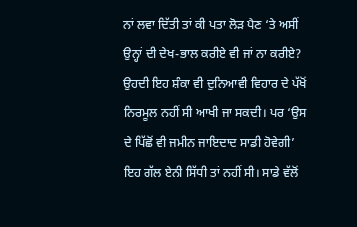ਨਾਂ ਲਵਾ ਦਿੱਤੀ ਤਾਂ ਕੀ ਪਤਾ ਲੋੜ ਪੈਣ ‘ਤੇ ਅਸੀਂ ਉਨ੍ਹਾਂ ਦੀ ਦੇਖ-ਭਾਲ ਕਰੀਏ ਵੀ ਜਾਂ ਨਾ ਕਰੀਏ? ਉਹਦੀ ਇਹ ਸ਼ੰਕਾ ਵੀ ਦੁਨਿਆਵੀ ਵਿਹਾਰ ਦੇ ਪੱਖੋਂ ਨਿਰਮੂਲ ਨਹੀਂ ਸੀ ਆਖੀ ਜਾ ਸਕਦੀ। ਪਰ ‘ਉਸ ਦੇ ਪਿੱਛੋਂ ਵੀ ਜਮੀਨ ਜਾਇਦਾਦ ਸਾਡੀ ਹੋਵੇਗੀ’ ਇਹ ਗੱਲ ਏਨੀ ਸਿੱਧੀ ਤਾਂ ਨਹੀਂ ਸੀ। ਸਾਡੇ ਵੱਲੋਂ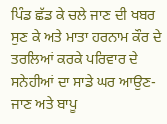ਪਿੰਡ ਛੱਡ ਕੇ ਚਲੇ ਜਾਣ ਦੀ ਖਬਰ ਸੁਣ ਕੇ ਅਤੇ ਮਾਤਾ ਹਰਨਾਮ ਕੌਰ ਦੇ ਤਰਲਿਆਂ ਕਰਕੇ ਪਰਿਵਾਰ ਦੇ ਸਨੇਹੀਆਂ ਦਾ ਸਾਡੇ ਘਰ ਆਉਣ-ਜਾਣ ਅਤੇ ਬਾਪੂ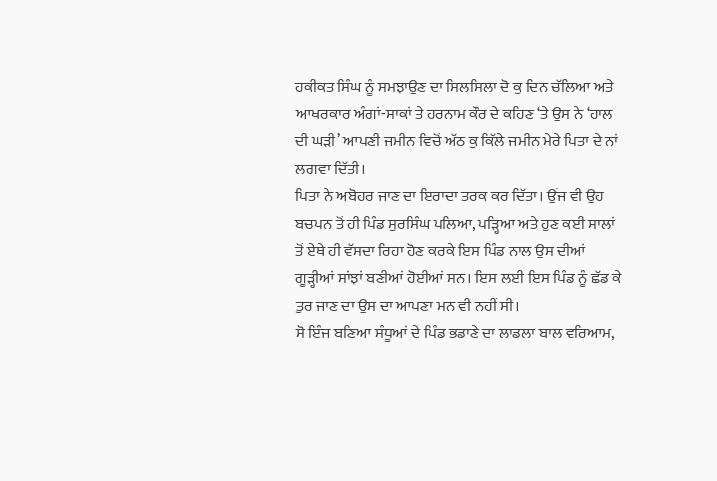ਹਕੀਕਤ ਸਿੰਘ ਨੂੰ ਸਮਝਾਉਣ ਦਾ ਸਿਲਸਿਲਾ ਦੋ ਕੁ ਦਿਨ ਚੱਲਿਆ ਅਤੇ ਆਖਰਕਾਰ ਅੰਗਾਂ-ਸਾਕਾਂ ਤੇ ਹਰਨਾਮ ਕੌਰ ਦੇ ਕਹਿਣ ‘ਤੇ ਉਸ ਨੇ ‘ਹਾਲ ਦੀ ਘੜੀ’ ਆਪਣੀ ਜਮੀਨ ਵਿਚੋਂ ਅੱਠ ਕੁ ਕਿੱਲੇ ਜਮੀਨ ਮੇਰੇ ਪਿਤਾ ਦੇ ਨਾਂ ਲਗਵਾ ਦਿੱਤੀ।
ਪਿਤਾ ਨੇ ਅਬੋਹਰ ਜਾਣ ਦਾ ਇਰਾਦਾ ਤਰਕ ਕਰ ਦਿੱਤਾ। ਉਂਜ ਵੀ ਉਹ ਬਚਪਨ ਤੋਂ ਹੀ ਪਿੰਡ ਸੁਰਸਿੰਘ ਪਲਿਆ, ਪੜ੍ਹਿਆ ਅਤੇ ਹੁਣ ਕਈ ਸਾਲਾਂ ਤੋਂ ਏਥੇ ਹੀ ਵੱਸਦਾ ਰਿਹਾ ਹੋਣ ਕਰਕੇ ਇਸ ਪਿੰਡ ਨਾਲ ਉਸ ਦੀਆਂ ਗੂੜ੍ਹੀਆਂ ਸਾਂਝਾਂ ਬਣੀਆਂ ਹੋਈਆਂ ਸਨ। ਇਸ ਲਈ ਇਸ ਪਿੰਡ ਨੂੰ ਛੱਡ ਕੇ ਤੁਰ ਜਾਣ ਦਾ ਉਸ ਦਾ ਆਪਣਾ ਮਨ ਵੀ ਨਹੀਂ ਸੀ।
ਸੋ ਇੰਜ ਬਣਿਆ ਸੰਧੂਆਂ ਦੇ ਪਿੰਡ ਭਡਾਣੇ ਦਾ ਲਾਡਲਾ ਬਾਲ ਵਰਿਆਮ,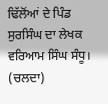ਢਿੱਲੋਂਆਂ ਦੇ ਪਿੰਡ ਸੁਰਸਿੰਘ ਦਾ ਲੇਖਕ ਵਰਿਆਮ ਸਿੰਘ ਸੰਧੂ।
(ਚਲਦਾ)